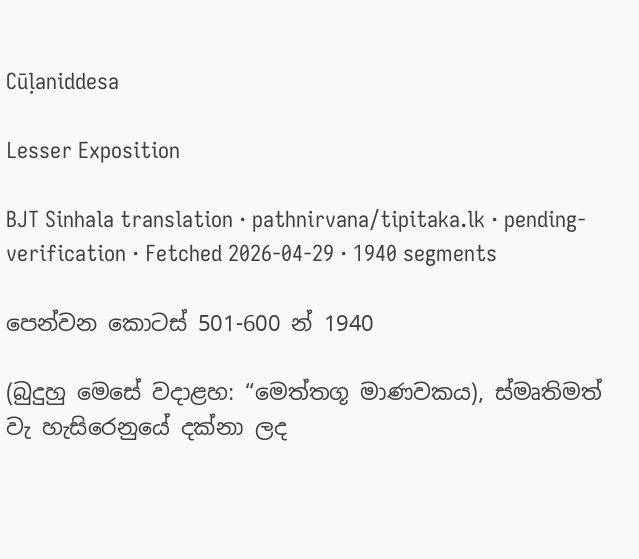Cūḷaniddesa

Lesser Exposition

BJT Sinhala translation · pathnirvana/tipitaka.lk · pending-verification · Fetched 2026-04-29 · 1940 segments

පෙන්වන කොටස් 501-600 න් 1940

(බුදුහු මෙසේ වදාළහ: “මෙත්තගූ මාණවකය), ස්මෘතිමත් වැ හැසිරෙනුයේ දක්නා ලද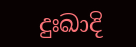දුඃඛාදි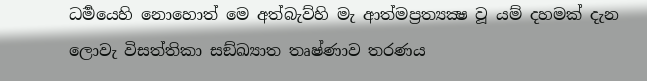ධර්‍මයෙහි නොහොත් මෙ අත්බැව්හි මැ ආත්මප්‍රත්‍යක්‍ෂ වූ යම් දහමක් දැන ලොවැ විසත්තිකා සඞ්ඛ්‍යාත තෘෂ්ණාව තරණය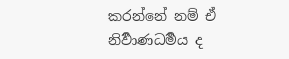කරන්නේ නම් ඒ නිර්‍වාණධර්‍මය ද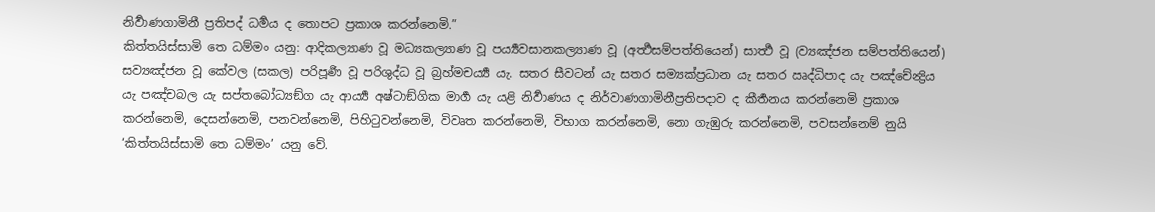නිර්‍වාණගාමිනී ප්‍රතිපද් ධර්‍මය ද තොපට ප්‍රකාශ කරන්නෙමි.”
කිත්තයිස්සාමි තෙ ධම්මං යනු: ආදිකල්‍යාණ වූ මධ්‍යකල්‍යාණ වූ පර්‍ය්‍යවසානකල්‍යාණ වූ (අර්‍ත්‍ථසම්පත්තියෙන්) සාර්‍ත්‍ථ වූ (ව්‍යඤ්ජන සම්පත්තියෙන්) සව්‍යඤ්ජන වූ කේවල (සකල) පරිපූර්‍ණ වූ පරිශුද්ධ වූ බ්‍රහ්මචර්‍ය්‍ය යැ. සතර සීවටන් යැ සතර සම්‍යක්ප්‍රධාන යැ සතර ඍද්ධිපාද යැ පඤ්චේන්‍ද්‍රිය යැ පඤ්චබල යැ සප්තබෝධ්‍යඞ්ග යැ ආර්‍ය්‍ය අෂ්ටාඞ්ගික මාර්‍ග යැ යළි නිර්‍වාණය ද නිර්වාණගාමිනීප්‍රතිපදාව ද කීර්‍තනය කරන්නෙමි ප්‍රකාශ කරන්නෙමි, දෙසන්නෙමි, පනවන්නෙමි, පිහිටුවන්නෙමි, විවෘත කරන්නෙමි, විභාග කරන්නෙමි, නො ගැඹුරු කරන්නෙමි, පවසන්නෙම් නුයි ‘කිත්තයිස්සාමි තෙ ධම්මං’ යනු වේ.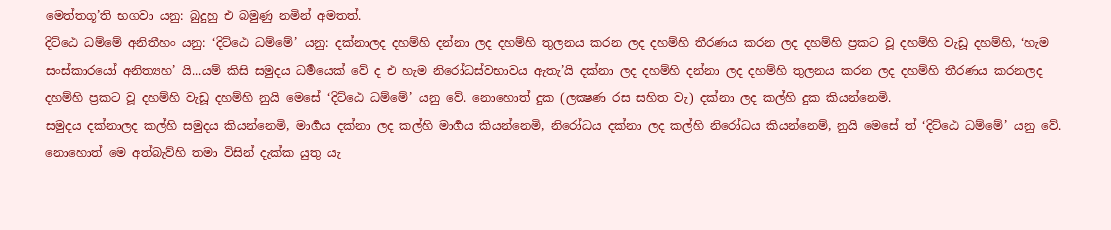මෙත්තගූ’ති භගවා යනු: බුදුහු එ බමුණු නමින් අමතත්.
දිට්ඨෙ ධම්මේ අනිතීහං යනු: ‘දිට්ඨෙ ධම්මේ’ යනු: දක්නාලද දහම්හි දන්නා ලද දහම්හි තුලනය කරන ලද දහම්හි තීරණය කරන ලද දහම්හි ප්‍රකට වූ දහම්හි වැඩූ දහම්හි, ‘හැම සංස්කාරයෝ අනිත්‍යහ’ යි...යම් කිසි සමුදය ධර්‍මයෙක් වේ ද එ හැම නිරෝධස්වභාවය ඇතැ’යි දක්නා ලද දහම්හි දන්නා ලද දහම්හි තුලනය කරන ලද දහම්හි තීරණය කරනලද දහම්හි ප්‍රකට වූ දහම්හි වැඩූ දහම්හි නුයි මෙසේ ‘දිට්ඨෙ ධම්මේ’ යනු වේ. නොහොත් දුක (ලක්‍ෂණ රස සහිත වැ) දක්නා ලද කල්හි දුක කියන්නෙමි.
සමුදය දක්නාලද කල්හි සමුදය කියන්නෙමි, මාර්‍ගය දක්නා ලද කල්හි මාර්‍ගය කියන්නෙමි, නිරෝධය දක්නා ලද කල්හි නිරෝධය කියන්නෙම්, නුයි මෙසේ ත් ‘දිට්ඨෙ ධම්මේ’ යනු වේ. නොහොත් මෙ අත්බැව්හි තමා විසින් දැක්ක යුතු යැ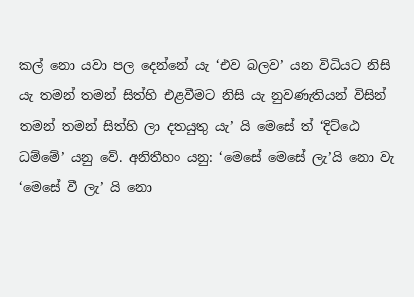කල් නො යවා පල දෙන්නේ යැ ‘එව බලව’ යන විධියට නිසි යැ තමන් තමන් සිත්හි එළවීමට නිසි යැ නුවණැතියන් විසින් තමන් තමන් සිත්හි ලා දතයුතු යැ’ යි මෙසේ ත් ‘දිට්ඨෙ ධම්මේ’ යනු වේ. අනිතීහං යනු: ‘මෙසේ මෙසේ ලැ’යි නො වැ ‘මෙසේ වී ලැ’ යි නො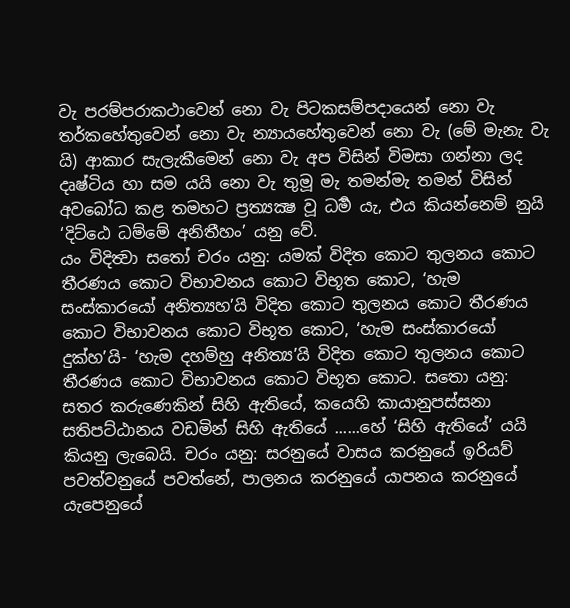වැ පරම්පරාකථාවෙන් නො වැ පිටකසම්පදායෙන් නො වැ තර්කහේතුවෙන් නො වැ න්‍යායහේතුවෙන් නො වැ (මේ මැනැ වැ යි) ආකාර සැලැකීමෙන් නො වැ අප විසින් විමසා ගන්නා ලද දෘෂ්ටිය හා සම යයි නො වැ තුමූ මැ තමන්මැ තමන් විසින් අවබෝධ කළ තමහට ප්‍රත්‍යක්‍ෂ වූ ධර්‍ම යැ, එය කියන්නෙම් නුයි ‘දිට්ඨෙ ධම්මේ අනිතීහං’ යනු වේ.
යං විදිත්‍වා සතෝ චරං යනු: යමක් විදිත කොට තුලනය කොට තීරණය කොට විභාවනය කොට විභූත කොට, ‘හැම සංස්කාරයෝ අනිත්‍යහ’යි විදිත කොට තුලනය කොට තීරණය කොට විභාවනය කොට විභූත කොට, ‘හැම සංස්කාරයෝ දුක්හ’යි- ‘හැම දහම්හු අනිත්‍ය’යි විදිත කොට තුලනය කොට තීරණය කොට විභාවනය කොට විභූත කොට. සතො යනු: සතර කරුණෙකින් සිහි ඇතියේ, කයෙහි කායානුපස්සනා සතිපට්ඨානය වඩමින් සිහි ඇතියේ ......හේ ‘සිහි ඇතියේ’ යයි කියනු ලැබෙයි. චරං යනු: සරනුයේ වාසය කරනුයේ ඉරියව් පවත්වනුයේ පවත්නේ, පාලනය කරනුයේ යාපනය කරනුයේ යැපෙනුයේ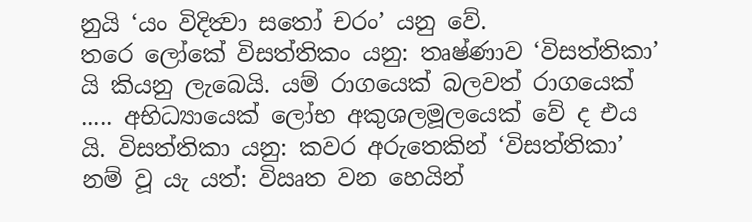නුයි ‘යං විදිත්‍වා සතෝ චරං’ යනු වේ.
තරෙ ලෝකේ විසත්තිකං යනු: තෘෂ්ණාව ‘විසත්තිකා’ යි කියනු ලැබෙයි. යම් රාගයෙක් බලවත් රාගයෙක් ..... අභිධ්‍යායෙක් ලෝභ අකුශලමූලයෙක් වේ ද එය යි. විසත්තිකා යනු: කවර අරුතෙකින් ‘විසත්තිකා’ නම් වූ යැ යත්: විඍත වන හෙයින්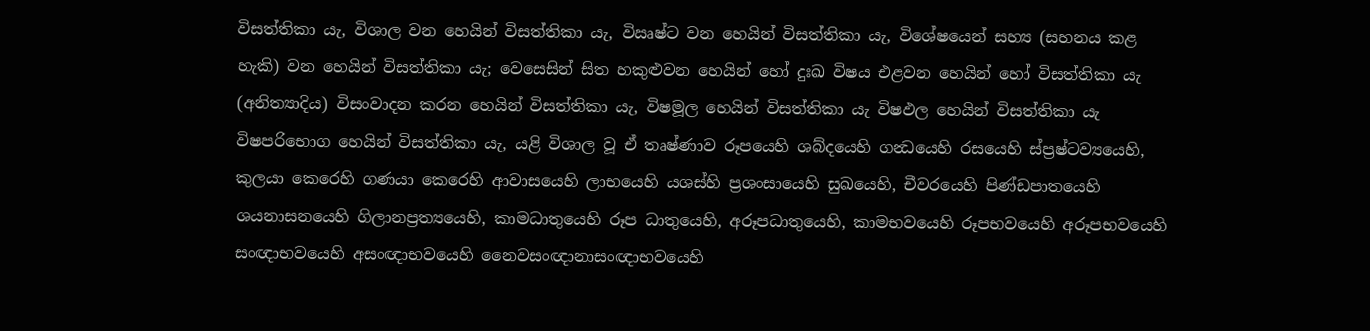විසත්තිකා යැ, විශාල වන හෙයින් විසත්තිකා යැ, විඍෂ්ට වන හෙයින් විසත්තිකා යැ, විශේෂයෙන් සහ්‍ය (සහනය කළ හැකි) වන හෙයින් විසත්තිකා යැ; වෙසෙසින් සිත හකුළුවන හෙයින් හෝ දුඃඛ විෂය එළවන හෙයින් හෝ විසත්තිකා යැ (අනිත්‍යාදිය) විසංවාදන කරන හෙයින් විසත්තිකා යැ, විෂමූල හෙයින් විසත්තිකා යැ විෂඵල හෙයින් විසත්තිකා යැ විෂපරිභොග හෙයින් විසත්තිකා යැ, යළි විශාල වූ ඒ තෘෂ්ණාව රූපයෙහි ශබ්දයෙහි ගන්‍ධයෙහි රසයෙහි ස්ප්‍රෂ්ටව්‍යයෙහි, කුලයා කෙරෙහි ගණයා කෙරෙහි ආවාසයෙහි ලාභයෙහි යශස්හි ප්‍රශංසායෙහි සුඛයෙහි, චීවරයෙහි පිණ්ඩපාතයෙහි ශයනාසනයෙහි ගිලානප්‍රත්‍යයෙහි, කාමධාතුයෙහි රූප ධාතුයෙහි, අරූපධාතුයෙහි, කාමභවයෙහි රූපභවයෙහි අරූපභවයෙහි
සංඥාභවයෙහි අසංඥාභවයෙහි නෛවසංඥානාසංඥාභවයෙහි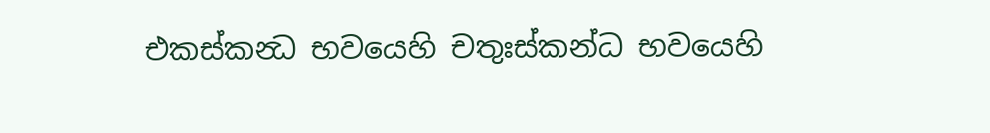එකස්කන්‍ධ භවයෙහි චතුඃස්කන්ධ භවයෙහි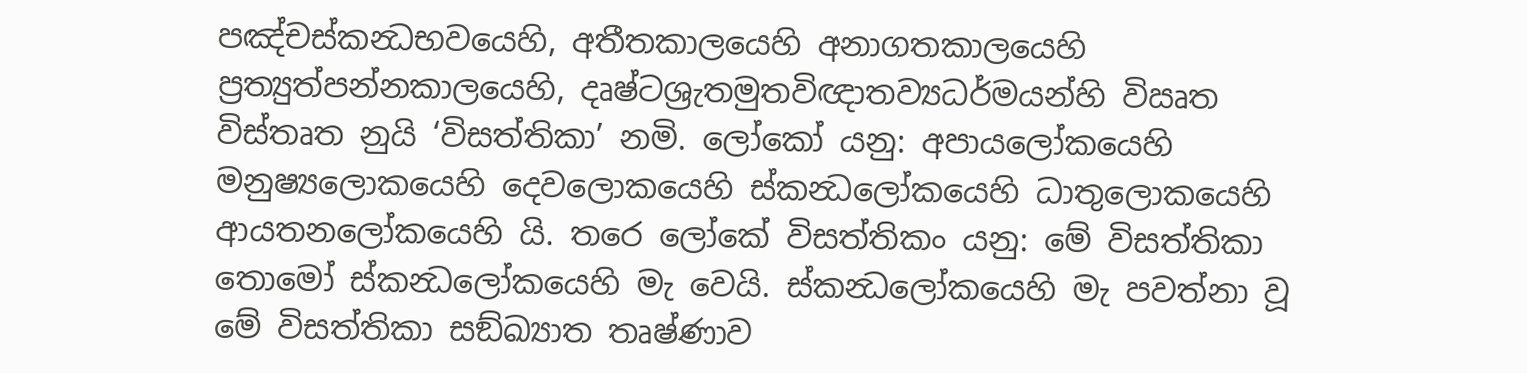පඤ්චස්කන්‍ධභවයෙහි, අතීතකාලයෙහි අනාගතකාලයෙහි ප්‍රත්‍යුත්පන්නකාලයෙහි, දෘෂ්ටශ්‍රැතමුතවිඥාතව්‍යධර්මයන්හි විඍත විස්තෘත නුයි ‘විසත්තිකා’ නමි. ලෝකෝ යනු: අපායලෝකයෙහි මනුෂ්‍යලොකයෙහි දෙවලොකයෙහි ස්කන්‍ධලෝකයෙහි ධාතුලොකයෙහි ආයතනලෝකයෙහි යි. තරෙ ලෝකේ විසත්තිකං යනු: මේ විසත්තිකා තොමෝ ස්කන්‍ධලෝකයෙහි මැ වෙයි. ස්කන්‍ධලෝකයෙහි මැ පවත්නා වූ මේ විසත්තිකා සඞ්ඛ්‍යාත තෘෂ්ණාව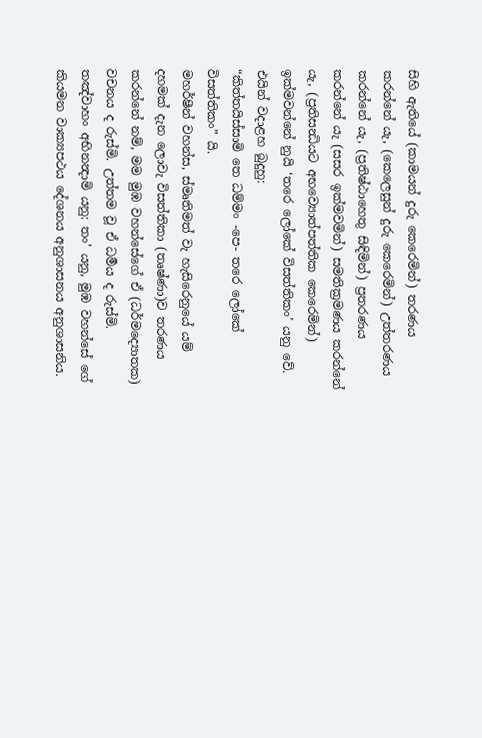සිහි ඇතියේ (කාමයන් දුරු කෙරෙමින්) තරණය කරන්නේ යැ, (කෙලෙසුන් දුරු කෙරෙමින්) උත්තරණය කරන්නේ යැ, (ප්‍රතිෂ්ඨාහෙතු සිඳිමින්) ප්‍රතරණය කරන්නේ යැ (සසර ඉක්මවමින්) සමතික්‍රමණය කරන්නේ යැ, (ප්‍රතිසන්‍ධියට අභව්‍යොත්පත්තික කෙරෙමින්) ඉක්මවන්නේ නුයි ‘තරෙ ලෝකේ විසත්තිකං’ යනු වේ.
එයින් වදාළහ බුදුහු:
“කිත්තයිස්සාමි තෙ ධම්මං -පෙ- තරෙ ලෝකේ විසත්තිකං” යි.
මහර්ෂීන් වහන්ස, ස්මෘතිමත් වැ හැසිරෙනුයේ යම් දහමක් දැන ලොවැ විසත්තිකා (තෘෂ්ණා)ව තරණය කරන්නේ නම්, මම මුඹ වහන්සේගේ ඒ (ධර්මද්‍යොතක) වචනය ද රුස්මි. උත්තම වූ ඒ ධර්‍මය ද රුස්මි.
තඤ්වාහං අභිනන්‍දාමි යනු: තං’ යනු, මුඹ වහන්සේ ගේ කියමන වාක්‍යපථය දේශනය අනුශාසනය අනුශාසනිය.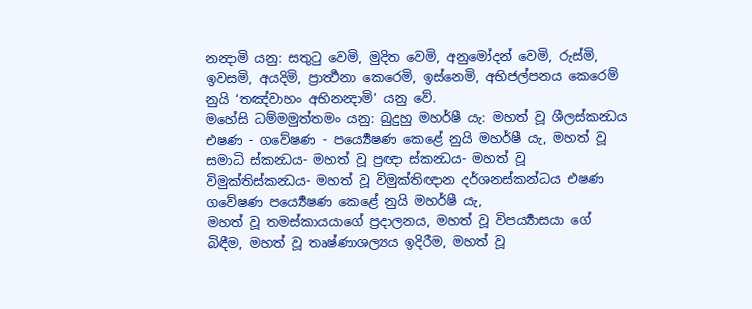නන්‍දාමි යනු: සතුටු වෙමි, මුදිත වෙමි, අනුමෝදන් වෙමි, රුස්මි, ඉවසමි, අයදිමි, ප්‍රාර්‍ත්‍ථනා කෙරෙමි, ඉස්නෙමි, අභිජල්පනය කෙරෙම් නුයි ‘තඤ්වාහං අභිනන්‍දාමි’ යනු වේ.
මහේසි ධම්මමුත්තමං යනු: බුදුහු මහර්ෂී යැ: මහත් වූ ශීලස්කන්‍ධය එෂණ - ගවේෂණ - පර්‍ය්‍යෙෂණ කෙළේ නුයි මහර්ෂී යැ, මහත් වූ සමාධි ස්කන්‍ධය- මහත් වූ ප්‍රඥා ස්කන්‍ධය- මහත් වූ විමුක්තිස්කන්‍ධය- මහත් වූ විමුක්තිඥාන දර්ශනස්කන්ධය එෂණ ගවේෂණ පර්‍ය්‍යෙෂණ කෙළේ නුයි මහර්ෂී යැ,
මහත් වූ තමස්කායයාගේ ප්‍රදාලනය, මහත් වූ විපර්‍ය්‍යාසයා ගේ බිඳීම, මහත් වූ තෘෂ්ණාශල්‍යය ඉදිරීම, මහත් වූ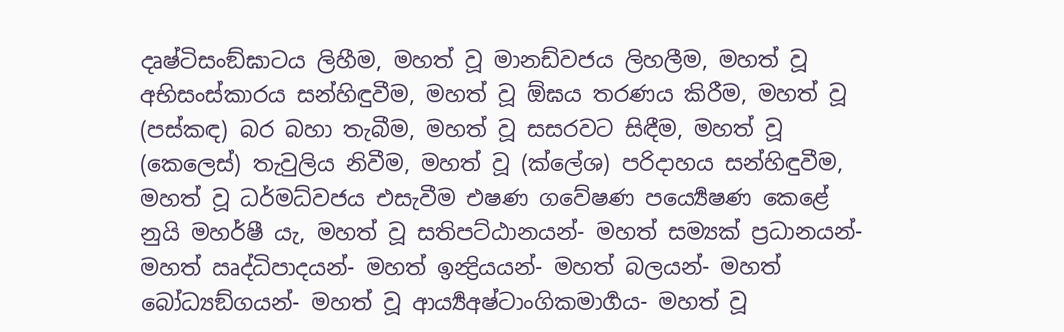දෘෂ්ටිසංඞ්ඝාටය ලිහීම, මහත් වූ මානඩ්වජය ලිහලීම, මහත් වූ අභිසංස්කාරය සන්හිඳුවීම, මහත් වූ ඕඝය තරණය කිරීම, මහත් වූ (පස්කඳ) බර බහා තැබීම, මහත් වූ සසරවට සිඳීම, මහත් වූ (කෙලෙස්) තැවුලිය නිවීම, මහත් වූ (ක්ලේශ) පරිදාහය සන්හිඳුවීම, මහත් වූ ධර්මධ්වජය එසැවීම එෂණ ගවේෂණ පර්‍ය්‍යෙෂණ කෙළේ නුයි මහර්ෂී යැ, මහත් වූ සතිපට්ඨානයන්- මහත් සම්‍යක් ප්‍රධානයන්- මහත් ඍද්ධිපාදයන්- මහත් ඉන්‍ද්‍රියයන්- මහත් බලයන්- මහත් බෝධ්‍යඞ්ගයන්- මහත් වූ ආර්‍ය්‍යඅෂ්ටාංගිකමාර්‍ගය- මහත් වූ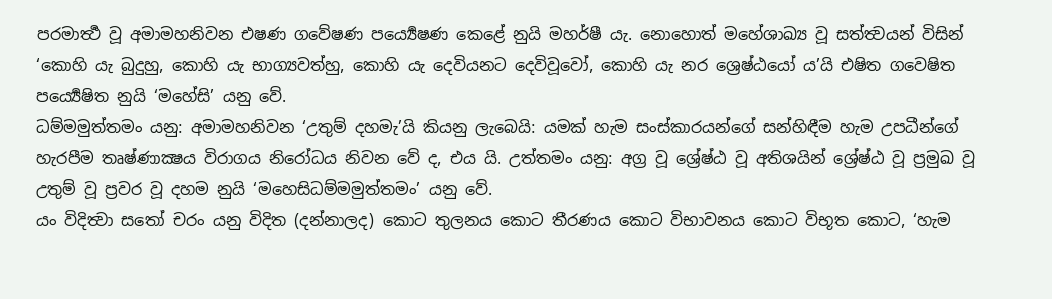පරමාර්‍ත්‍ථ වූ අමාමහනිවන එෂණ ගවේෂණ පර්‍ය්‍යෙෂණ කෙළේ නුයි මහර්ෂී යැ. නොහොත් මහේශාඛ්‍ය වූ සත්ත්‍වයන් විසින් ‘කොහි යැ බුදුහු, කොහි යැ භාග්‍යවත්හු, කොහි යැ දෙවියනට දෙවිවූවෝ, කොහි යැ නර ශ්‍රෙෂ්ඨයෝ ය’යි එෂිත ගවෙෂිත පර්‍ය්‍යෙෂිත නුයි ‘මහේසි’ යනු වේ.
ධම්මමුත්තමං යනු: අමාමහනිවන ‘උතුම් දහමැ’යි කියනු ලැබෙයි: යමක් හැම සංස්කාරයන්ගේ සන්හිඳීම හැම උපධීන්ගේ හැරපීම තෘෂ්ණාක්‍ෂය විරාගය නිරෝධය නිවන වේ ද, එය යි. උත්තමං යනු: අග්‍ර වූ ශ්‍රේෂ්ඨ වූ අතිශයින් ශ්‍රේෂ්ඨ වූ ප්‍රමුඛ වූ උතුම් වූ ප්‍රවර වූ දහම නුයි ‘මහෙසිධම්මමුත්තමං’ යනු වේ.
යං විදිත්‍වා සතෝ චරං යනු විදිත (දන්නාලද) කොට තුලනය කොට තීරණය කොට විභාවනය කොට විභූත කොට, ‘හැම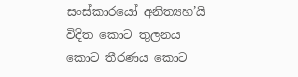සංස්කාරයෝ අනිත්‍යහ’යි විදිත කොට තුලනය කොට තීරණය කොට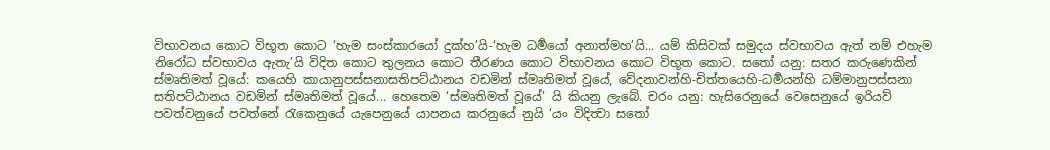විභාවනය කොට විභූත කොට ‘හැම සංස්කාරයෝ දුක්හ’යි-‘හැම ධර්‍මයෝ අනාත්මහ’යි... යම් කිසිවක් සමුදය ස්වභාවය ඇත් නම් එහැම නිරෝධ ස්වභාවය ඇතැ’යි විදිත කොට තුලනය කොට තීරණය කොට විභාවනය කොට විභූත කොට. සතෝ යනු: සතර කරුණෙකින් ස්මෘතිමත් වූයේ: කයෙහි කායානුපස්සනාසතිපට්ඨානය වඩමින් ස්මෘතිමත් වූයේ, වේදනාවන්හි-චිත්තයෙහි-ධර්‍මයන්හි ධම්මානුපස්සනා සතිපට්ඨානය වඩමින් ස්මෘතිමත් වූයේ... හෙතෙම ‘ස්මෘතිමත් වූයේ’ යි කියනු ලැබේ. චරං යනු: හැසිරෙනුයේ වෙසෙනුයේ ඉරියව් පවත්වනුයේ පවත්නේ රැකෙනුයේ යැපෙනුයේ යාපනය කරනුයේ නුයි ‘යං විදිත්‍වා සතෝ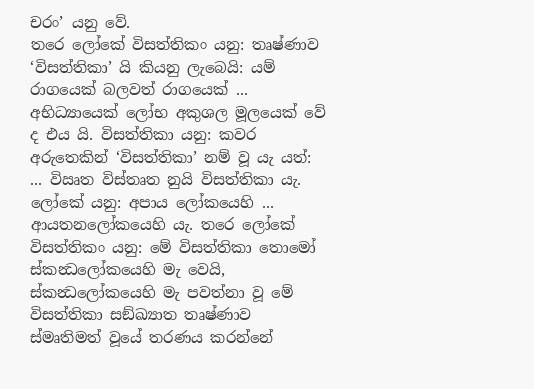චරං’ යනු වේ.
තරෙ ලෝකේ විසත්තිකං යනු: තෘෂ්ණාව ‘විසත්තිකා’ යි කියනු ලැබෙයි: යම් රාගයෙක් බලවත් රාගයෙක් ... අභිධ්‍යායෙක් ලෝභ අකුශල මූලයෙක් වේ ද එය යි. විසත්තිකා යනු: කවර අරුතෙකින් ‘විසත්තිකා’ නම් වූ යැ යත්: ... විඍත විස්තෘත නුයි විසත්තිකා යැ. ලෝකේ යනු: අපාය ලෝකයෙහි ... ආයතනලෝකයෙහි යැ. තරෙ ලෝකේ විසත්තිකං යනු: මේ විසත්තිකා තොමෝ ස්කන්‍ධලෝකයෙහි මැ වෙයි, ස්කන්‍ධලෝකයෙහි මැ පවත්නා වූ මේ විසත්තිකා සඞ්ඛ්‍යාත තෘෂ්ණාව ස්මෘතිමත් වූයේ තරණය කරන්නේ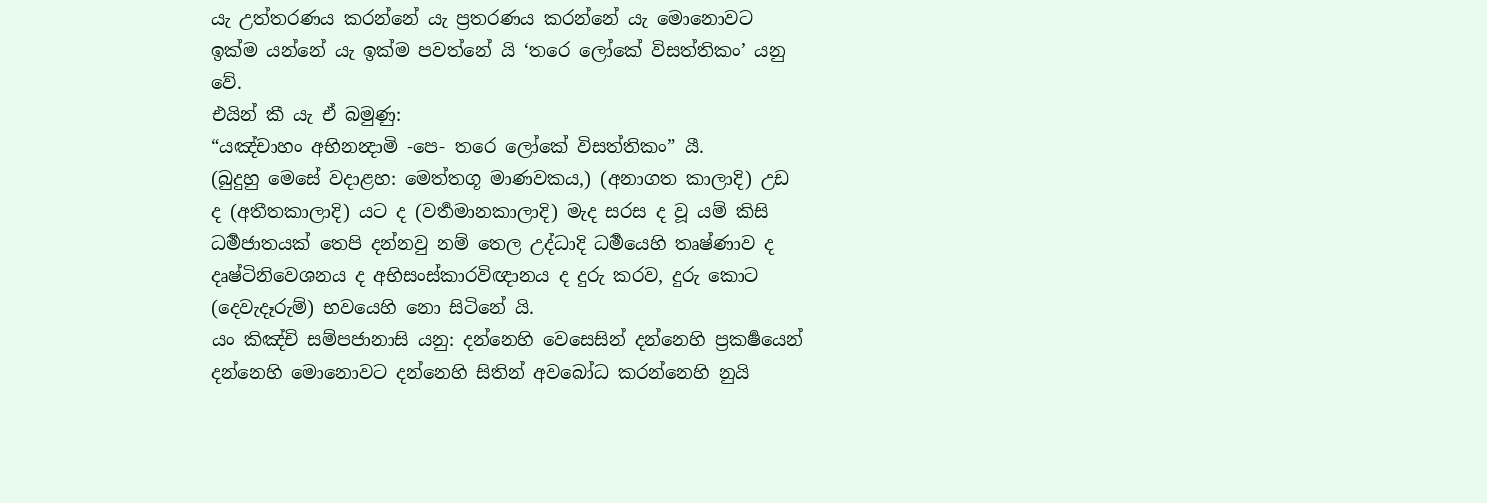යැ උත්තරණය කරන්නේ යැ ප්‍රතරණය කරන්නේ යැ මොනොවට ඉක්ම යන්නේ යැ ඉක්ම පවත්නේ යි ‘තරෙ ලෝකේ විසත්තිකං’ යනු වේ.
එයින් කී යැ ඒ බමුණු:
“යඤ්චාහං අභිනන්‍දාමි -පෙ- තරෙ ලෝකේ විසත්තිකං” යී.
(බුදුහු මෙසේ වදාළහ: මෙත්තගූ මාණවකය,) (අනාගත කාලාදි) උඩ ද (අතීතකාලාදි) යට ද (වර්‍තමානකාලාදි) මැද සරස ද වූ යම් කිසි ධර්‍මජාතයක් තෙපි දන්නවු නම් තෙල උද්ධාදි ධර්‍මයෙහි තෘෂ්ණාව ද දෘෂ්ටිනිවෙශනය ද අභිසංස්කාරවිඥානය ද දුරු කරව, දුරු කොට (දෙවැදෑරුම්) භවයෙහි නො සිටිනේ යි.
යං කිඤ්චි සම්පජානාසි යනු: දන්නෙහි වෙසෙසින් දන්නෙහි ප්‍රකර්‍ෂයෙන් දන්නෙහි මොනොවට දන්නෙහි සිතින් අවබෝධ කරන්නෙහි නුයි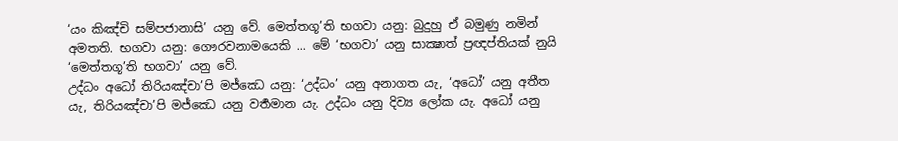‘යං කිඤ්චි සම්පජානාසි’ යනු වේ. මෙත්තගූ’ති භගවා යනු: බුදුහු ඒ බමුණු නමින් අමතති. භගවා යනු: ගෞරවනාමයෙකි ... මේ ‘භගවා’ යනු සාක්‍ෂාත් ප්‍රඥප්තියක් නුයි ‘මෙත්තගූ’ති භගවා’ යනු වේ.
උද්ධං අධෝ තිරියඤ්චා’පි මජ්ඣෙ යනු: ‘උද්ධං’ යනු අනාගත යැ, ‘අධෝ’ යනු අතීත යැ, තිරියඤ්චා’පි මජ්ඣෙ යනු වර්‍තමාන යැ. උද්ධං යනු දිව්‍ය ලෝක යැ. අධෝ යනු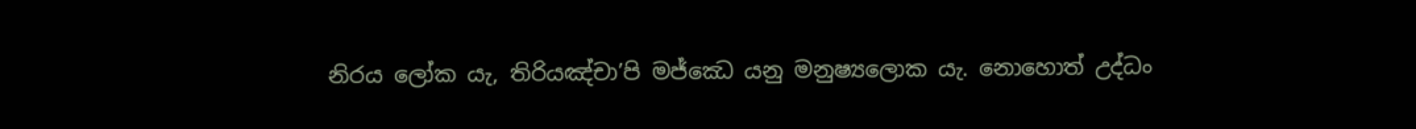නිරය ලෝක යැ, තිරියඤ්චා’පි මජ්ඣෙ යනු මනුෂ්‍යලොක යැ. නොහොත් උද්ධං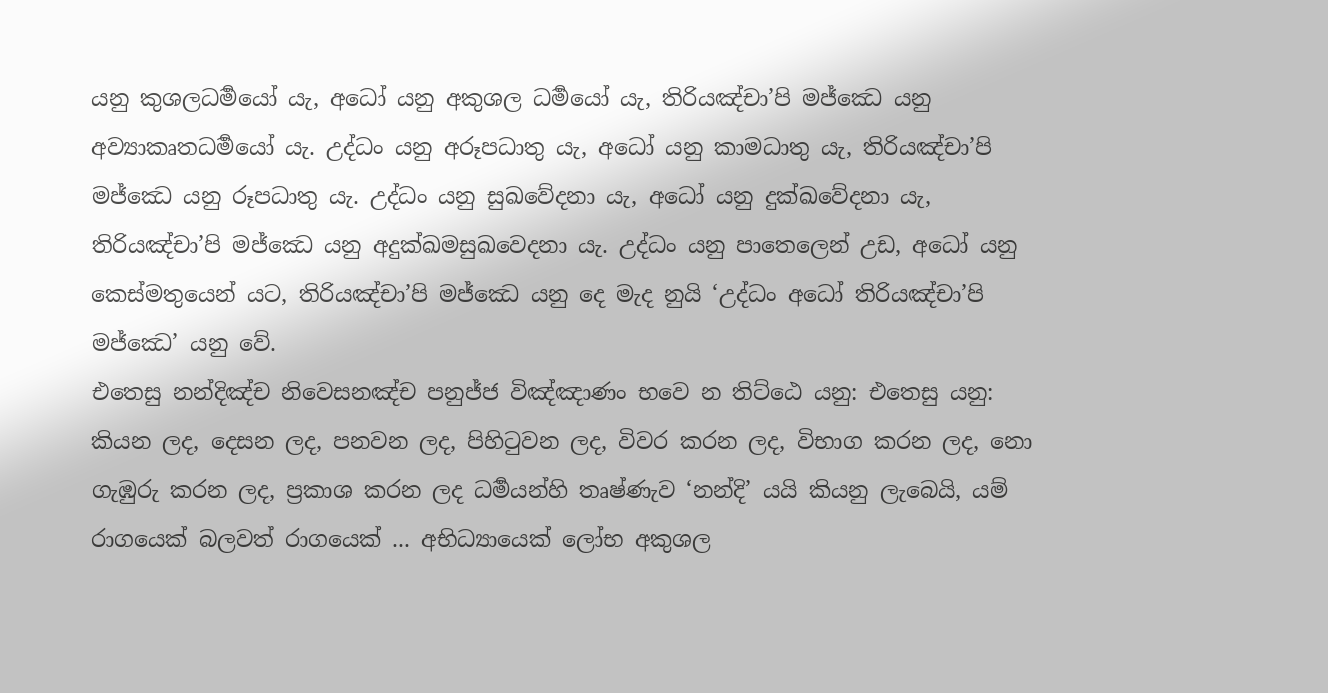යනු කුශලධර්‍මයෝ යැ, අධෝ යනු අකුශල ධර්‍මයෝ යැ, තිරියඤ්චා’පි මජ්ඣෙ යනු අව්‍යාකෘතධර්‍මයෝ යැ. උද්ධං යනු අරූපධාතු යැ, අධෝ යනු කාමධාතු යැ, තිරියඤ්චා’පි මජ්ඣෙ යනු රූපධාතු යැ. උද්ධං යනු සුඛවේදනා යැ, අධෝ යනු දුක්ඛවේදනා යැ, තිරියඤ්චා’පි මජ්ඣෙ යනු අදුක්ඛමසුඛවෙදනා යැ. උද්ධං යනු පාතෙලෙන් උඩ, අධෝ යනු කෙස්මතුයෙන් යට, තිරියඤ්චා’පි මජ්ඣෙ යනු දෙ මැද නුයි ‘උද්ධං අධෝ තිරියඤ්චා’පි මජ්ඣෙ’ යනු වේ.
එතෙසු නන්දිඤ්ච නිවෙසනඤ්ච පනුජ්ජ විඤ්ඤාණං භවෙ න තිට්ඨෙ යනු: එතෙසු යනු: කියන ලද, දෙසන ලද, පනවන ලද, පිහිටුවන ලද, විවර කරන ලද, විභාග කරන ලද, නො ගැඹුරු කරන ලද, ප්‍රකාශ කරන ලද ධර්‍මයන්හි තෘෂ්ණැව ‘නන්දි’ යයි කියනු ලැබෙයි, යම් රාගයෙක් බලවත් රාගයෙක් ... අභිධ්‍යායෙක් ලෝභ අකුශල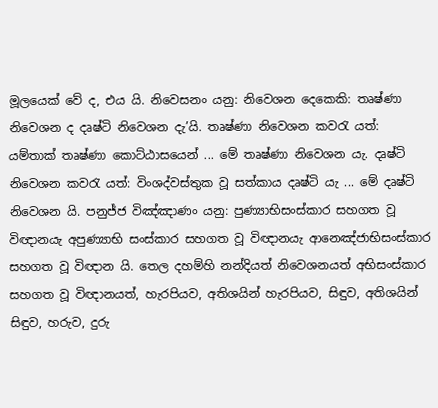මූලයෙක් වේ ද, එය යි. නිවෙසනං යනු: නිවෙශන දෙකෙකි: තෘෂ්ණා නිවෙශන ද දෘෂ්ටි නිවෙශන දැ’යි. තෘෂ්ණා නිවෙශන කවරැ යත්: යම්තාක් තෘෂ්ණා කොට්ඨාසයෙන් ... මේ තෘෂ්ණා නිවෙශන යැ. දෘෂ්ටි නිවෙශන කවරැ යත්: විංශද්වස්තුක වූ සත්කාය දෘෂ්ටි යැ ... මේ දෘෂ්ටි නිවෙශන යි. පනුජ්ජ විඤ්ඤාණං යනු: පුණ්‍යාභිසංස්කාර සහගත වූ විඥානයැ අපුණ්‍යාභි සංස්කාර සහගත වූ විඥානයැ ආනෙඤ්ජාභිසංස්කාර සහගත වූ විඥාන යි. තෙල දහම්හි නන්දියත් නිවෙශනයත් අභිසංස්කාර සහගත වූ විඥානයත්, හැරපියව, අතිශයින් හැරපියව, සිඳුව, අතිශයින් සිඳුව, හරුව, දුරු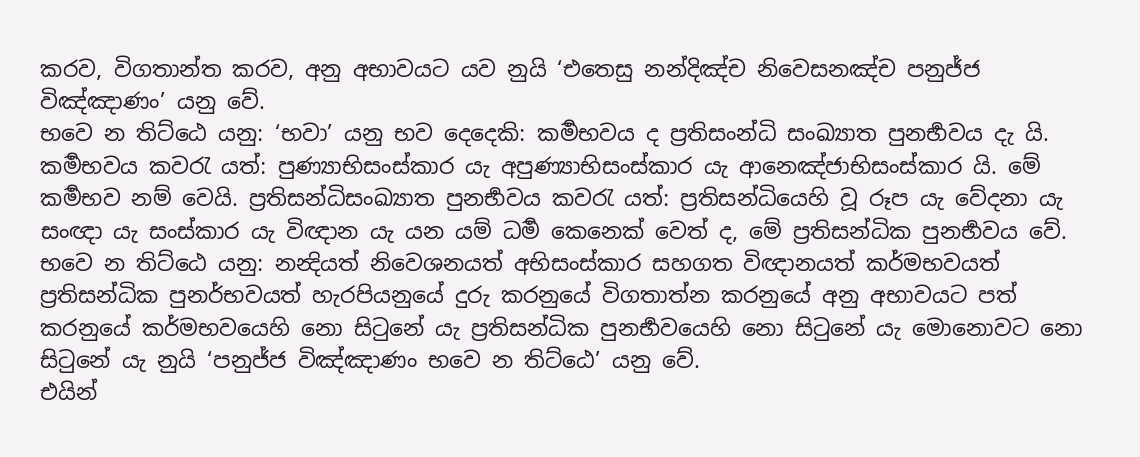කරව, විගතාන්ත කරව, අනු අභාවයට යව නුයි ‘එතෙසු නන්දිඤ්ච නිවෙසනඤ්ච පනුජ්ජ විඤ්ඤාණං’ යනු වේ.
භවෙ න තිට්ඨෙ යනු: ‘භවා’ යනු භව දෙදෙකි: කර්‍මභවය ද ප්‍රතිසංන්ධි සංඛ්‍යාත පුනර්‍භවය දැ යි. කර්‍මභවය කවරැ යත්: පුණ්‍යාභිසංස්කාර යැ අපුණ්‍යාභිසංස්කාර යැ ආනෙඤ්ජාභිසංස්කාර යි. මේ කර්‍මභව නම් වෙයි. ප්‍රතිසන්ධිසංඛ්‍යාත පුනර්‍භවය කවරැ යත්: ප්‍රතිසන්ධියෙහි වූ රූප යැ වේදනා යැ සංඥා යැ සංස්කාර යැ විඥාන යැ යන යම් ධර්‍ම කෙනෙක් වෙත් ද, මේ ප්‍රතිසන්ධික පුනර්‍භවය වේ. භවෙ න තිට්ඨෙ යනු: නන්‍දියත් නිවෙශනයත් අභිසංස්කාර සහගත විඥානයත් කර්මභවයත් ප්‍රතිසන්ධික පුනර්භවයත් හැරපියනුයේ දුරු කරනුයේ විගතාත්න කරනුයේ අනු අභාවයට පත් කරනුයේ කර්මභවයෙහි නො සිටුනේ යැ ප්‍රතිසන්ධික පුනර්‍භවයෙහි නො සිටුනේ යැ මොනොවට නො සිටුනේ යැ නුයි ‘පනුජ්ජ විඤ්ඤාණං භවෙ න තිට්ඨෙ’ යනු වේ.
එයින්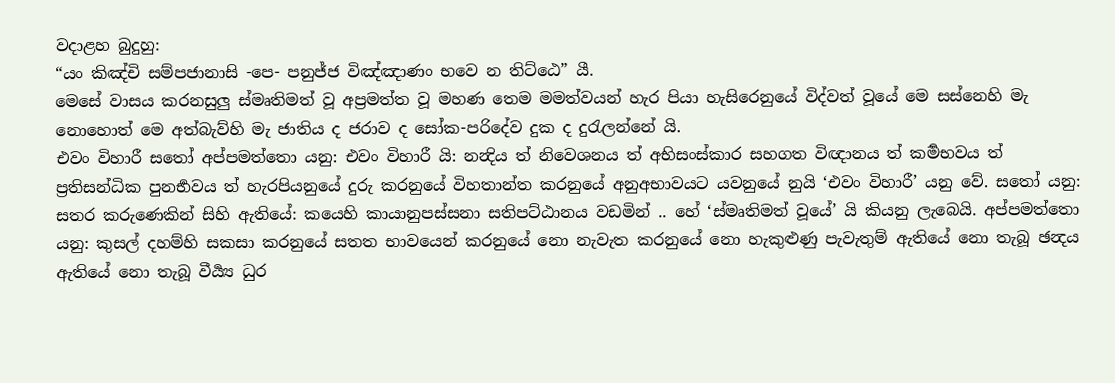වදාළහ බුදුහු:
“යං කිඤ්චි සම්පජානාසි -පෙ- පනුජ්ජ විඤ්ඤාණං භවෙ න තිට්ඨෙ” යී.
මෙසේ වාසය කරනසුලු ස්මෘතිමත් වූ අප්‍රමත්ත වූ මහණ තෙම මමත්වයන් හැර පියා හැසිරෙනුයේ විද්වත් වූයේ මෙ සස්නෙහි මැ නොහොත් මෙ අත්බැව්හි මැ ජාතිය ද ජරාව ද සෝක-පරිදේව දුක ද දුරැලන්නේ යි.
එවං විහාරී සතෝ අප්පමත්තො යනු: එවං විහාරී යි: නන්‍දිය ත් නිවෙශනය ත් අභිසංස්කාර සහගත විඥානය ත් කර්‍මභවය ත් ප්‍රතිසන්ධික පුනර්‍භවය ත් හැරපියනුයේ දුරු කරනුයේ විහතාන්ත කරනුයේ අනුඅභාවයට යවනුයේ නුයි ‘එවං විහාරී’ යනු වේ. සතෝ යනු: සතර කරුණෙකින් සිහි ඇතියේ: කයෙහි කායානුපස්සනා සතිපට්ඨානය වඩමින් .. හේ ‘ස්මෘතිමත් වූයේ’ යි කියනු ලැබෙයි. අප්පමත්තො යනු: කුසල් දහම්හි සකසා කරනුයේ සතත භාවයෙන් කරනුයේ නො නැවැත කරනුයේ නො හැකුළුණු පැවැතුම් ඇතියේ නො තැබූ ඡන්‍දය ඇතියේ නො තැබූ වීර්‍ය්‍ය ධුර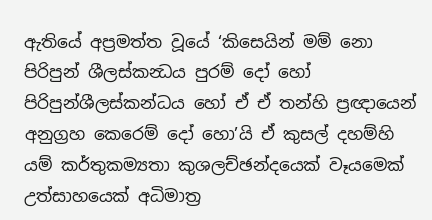ඇතියේ අප්‍රමත්ත වූයේ ‘කිසෙයින් මම් නො පිරිපුන් ශීලස්කන්‍ධය පුරම් දෝ හෝ පිරිපුන්ශීලස්කන්ධය හෝ ඒ ඒ තන්හි ප්‍රඥායෙන් අනුග්‍රහ කෙරෙම් දෝ හො’යි ඒ කුසල් දහම්හි යම් කර්තුකම්‍යතා කුශලච්ඡන්දයෙක් වෑයමෙක් උත්සාහයෙක් අධිමාත්‍ර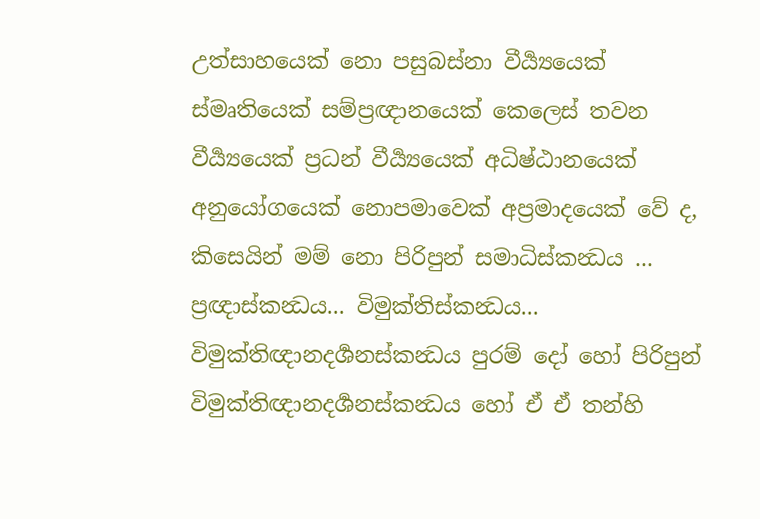උත්සාහයෙක් නො පසුබස්නා වීර්‍ය්‍යයෙක් ස්මෘතියෙක් සම්ප්‍රඥානයෙක් කෙලෙස් තවන වීර්‍ය්‍යයෙක් ප්‍රධන් වීර්‍ය්‍යයෙක් අධිෂ්ඨානයෙක් අනුයෝගයෙක් නොපමාවෙක් අප්‍රමාදයෙක් වේ ද, කිසෙයින් මම් නො පිරිපුන් සමාධිස්කන්‍ධය ... ප්‍රඥාස්කන්‍ධය... විමුක්තිස්කන්‍ධය... විමුක්තිඥානදර්‍ශනස්කන්‍ධය පුරම් දෝ හෝ පිරිපුන් විමුක්තිඥානදර්‍ශනස්කන්‍ධය හෝ ඒ ඒ තන්හි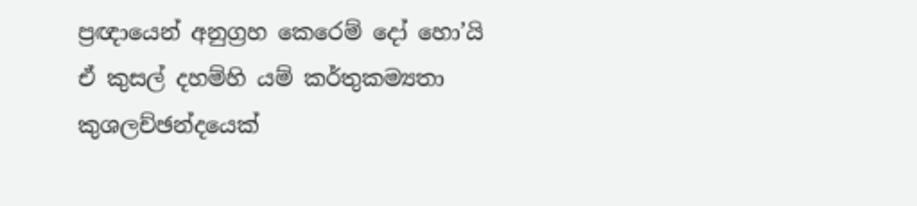ප්‍රඥායෙන් අනුග්‍රහ කෙරෙම් දෝ හො’යි ඒ කුසල් දහම්හි යම් කර්තුකම්‍යතා කුශලච්ඡන්දයෙක්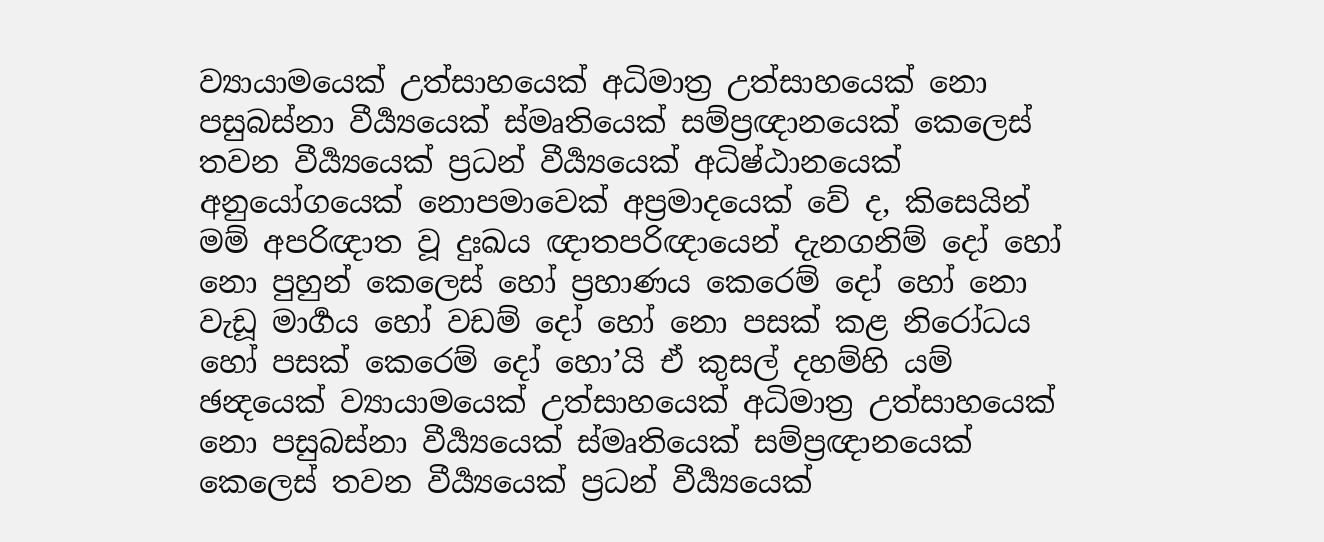ව්‍යායාමයෙක් උත්සාහයෙක් අධිමාත්‍ර උත්සාහයෙක් නො පසුබස්නා වීර්‍ය්‍යයෙක් ස්මෘතියෙක් සම්ප්‍රඥානයෙක් කෙලෙස් තවන වීර්‍ය්‍යයෙක් ප්‍රධන් වීර්‍ය්‍යයෙක් අධිෂ්ඨානයෙක් අනුයෝගයෙක් නොපමාවෙක් අප්‍රමාදයෙක් වේ ද, කිසෙයින් මම් අපරිඥාත වූ දුඃඛය ඥාතපරිඥායෙන් දැනගනිම් දෝ හෝ නො පුහුන් කෙලෙස් හෝ ප්‍රහාණය කෙරෙම් දෝ හෝ නො වැඩූ මාර්‍ගය හෝ වඩම් දෝ හෝ නො පසක් කළ නිරෝධය හෝ පසක් කෙරෙම් දෝ හො’යි ඒ කුසල් දහම්හි යම් ඡන්‍දයෙක් ව්‍යායාමයෙක් උත්සාහයෙක් අධිමාත්‍ර උත්සාහයෙක් නො පසුබස්නා වීර්‍ය්‍යයෙක් ස්මෘතියෙක් සම්ප්‍රඥානයෙක් කෙලෙස් තවන වීර්‍ය්‍යයෙක් ප්‍රධන් වීර්‍ය්‍යයෙක්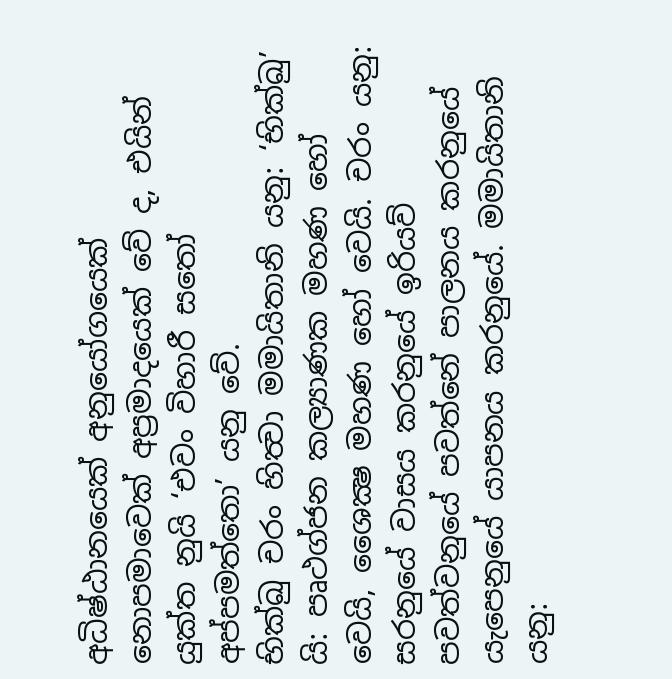අධිෂ්ඨානයෙක් අනුයෝගයෙක් නොපමාවෙක් අප්‍රමාදයෙක් වේ ද, එයින් යුක්ත නුයි ‘එවං විහාරී සතෝ අප්පමත්තො’ යනු වේ.
භික්ඛු චරං හිත්‍වා මමායිතානි යනු: ‘භික්ඛු’ යි: පෘථග්ජන කල්‍යාණක මහණ හෝ වෙයි, ශෛක්‍ෂ මහණ හෝ වෙයි. චරං යනු: සරනුයේ වාසය කරනුයේ ඉරියව් පවත්වනුයේ පවත්නේ පාලනය කරනුයේ යැපෙනුයේ යාපනය කරනුයේ. මමායිතානි යනු: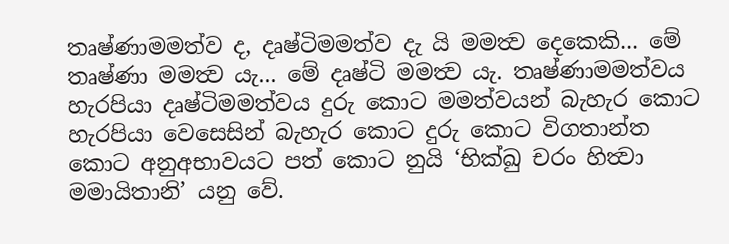තෘෂ්ණාමමත්ව ද, දෘෂ්ටිමමත්ව දැ යි මමත්‍ව දෙකෙකි... මේ තෘෂ්ණා මමත්‍ව යැ... මේ දෘෂ්ටි මමත්‍ව යැ. තෘෂ්ණාමමත්වය හැරපියා දෘෂ්ටිමමත්වය දුරු කොට මමත්වයන් බැහැර කොට හැරපියා වෙසෙසින් බැහැර කොට දුරු කොට විගතාන්ත කොට අනුඅභාවයට පත් කොට නුයි ‘භික්ඛු චරං හිත්‍වා මමායිතානි’ යනු වේ.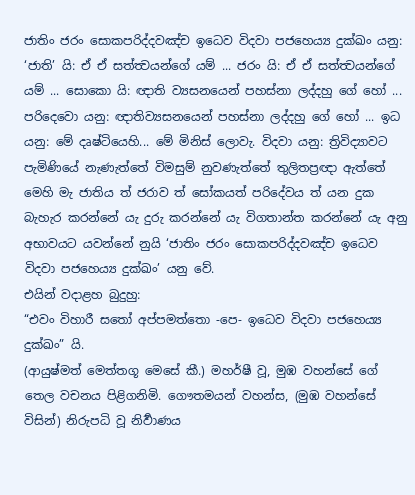ජාතිං ජරං සොකපරිද්දවඤ්ච ඉධෙව විදවා පජහෙය්‍ය දුක්ඛං යනු: ‘ජාති’ යි: ඒ ඒ සත්ත්‍වයන්ගේ යම් ... ජරං යි: ඒ ඒ සත්ත්‍වයන්ගේ යම් ... සොකො යි: ඥාති ව්‍යසනයෙන් පහස්නා ලද්දහු ගේ හෝ ... පරිදෙවො යනු: ඥාතිව්‍යසනයෙන් පහස්නා ලද්දහු ගේ හෝ ... ඉධ යනු: මේ දෘෂ්ටියෙහි... මේ මිනිස් ලොවැ. විදවා යනු: ත්‍රිවිද්‍යාවට පැමිණියේ නැණැත්තේ විමසුම් නුවණැත්තේ තුලිතප්‍රඥා ඇත්තේ මෙහි මැ ජාතිය ත් ජරාව ත් සෝකයත් පරිදේවය ත් යන දුක බැහැර කරන්නේ යැ දුරු කරන්නේ යැ විගතාන්ත කරන්නේ යැ අනු අභාවයට යවන්නේ නුයි ‘ජාතිං ජරං සොකපරිද්දවඤ්ච ඉධෙව විදවා පජහෙය්‍ය දුක්ඛං’ යනු වේ.
එයින් වදාළහ බුදුහු:
“එවං විහාරී සතෝ අප්පමත්තො -පෙ- ඉධෙව විදවා පජහෙය්‍ය දුක්ඛං” යි.
(ආයුෂ්මත් මෙත්තගූ මෙසේ කී.) මහර්ෂී වූ, මුඹ වහන්සේ ගේ තෙල වචනය පිළිගනිමි. ගෞතමයන් වහන්ස, (මුඹ වහන්සේ විසින්) නිරුපධි වූ නිර්‍වාණය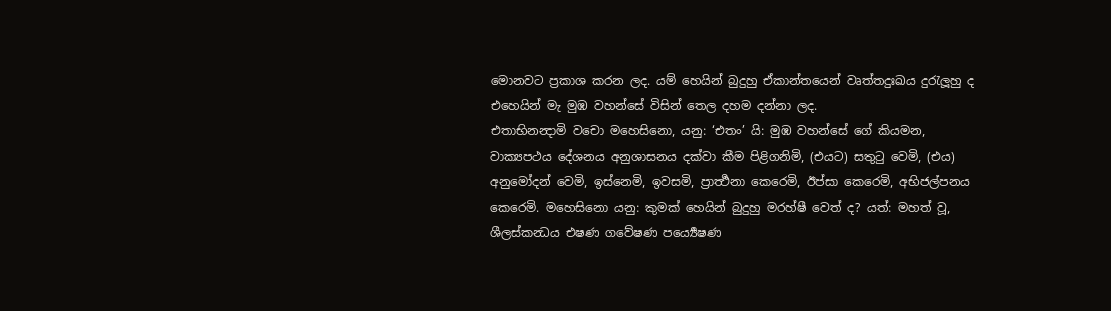මොනවට ප්‍රකාශ කරන ලද. යම් හෙයින් බුදුහු ඒකාන්තයෙන් වෘත්තදුඃඛය දුරැලූහු ද එහෙයින් මැ මුඹ වහන්සේ විසින් තෙල දහම දන්නා ලද.
එතාභිනන්‍දාමි වචො මහෙසිනො, යනු: ‘එතං’ යි: මුඹ වහන්සේ ගේ කියමන, වාක්‍යපථය දේශනය අනුශාසනය දක්වා කීම පිළිගනිමි, (එයට) සතුටු වෙමි, (එය) අනුමෝදන් වෙමි, ඉස්නෙමි, ඉවසමි, ප්‍රාර්‍ත්‍ථනා කෙරෙමි, ඊප්සා කෙරෙමි, අභිජල්පනය කෙරෙමි. මහෙසිනො යනු: කුමක් හෙයින් බුදුහු මරහ්ෂී වෙත් ද? යත්: මහත් වූ, ශීලස්කන්‍ධය එෂණ ගවේෂණ පර්‍ය්‍යෙෂණ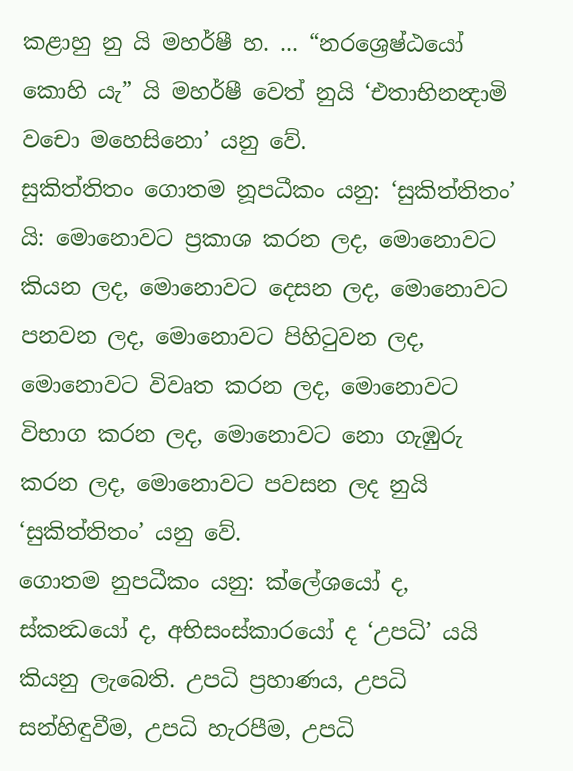කළාහු නු යි මහර්ෂී හ. ... “නරශ්‍රෙෂ්ඨයෝ කොහි යැ” යි මහර්ෂී වෙත් නුයි ‘එතාභිනන්‍දාමි වචො මහෙසිනො’ යනු වේ.
සුකිත්තිතං ගොතම නූපධීකං යනු: ‘සුකිත්තිතං’ යි: මොනොවට ප්‍රකාශ කරන ලද, මොනොවට කියන ලද, මොනොවට දෙසන ලද, මොනොවට පනවන ලද, මොනොවට පිහිටුවන ලද, මොනොවට විවෘත කරන ලද, මොනොවට විභාග කරන ලද, මොනොවට නො ගැඹුරු කරන ලද, මොනොවට පවසන ලද නුයි ‘සුකිත්තිතං’ යනු වේ.
ගොතම නුපධීකං යනු: ක්ලේශයෝ ද, ස්කන්‍ධයෝ ද, අභිසංස්කාරයෝ ද ‘උපධි’ යයි කියනු ලැබෙති. උපධි ප්‍රහාණය, උපධි සන්හිඳුවීම, උපධි හැරපීම, උපධි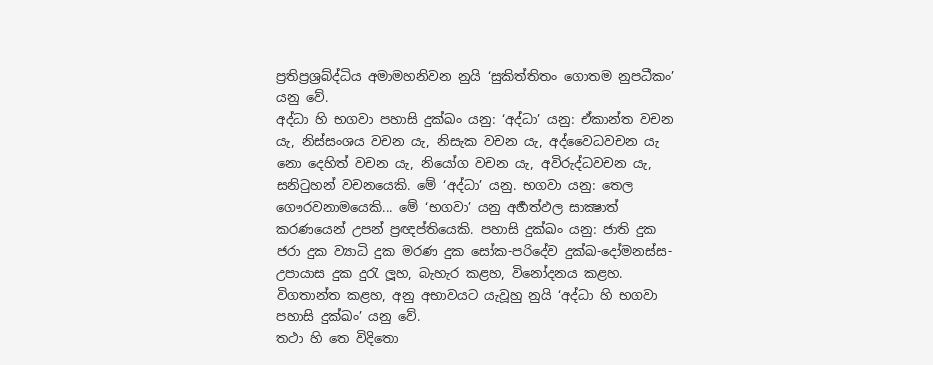ප්‍රතිප්‍රශ්‍රබ්ද්ධිය අමාමහනිවන නුයි ‘සුකිත්තිතං ගොතම නුපධීකං’ යනු වේ.
අද්ධා හි භගවා පහාසි දුක්ඛං යනු: ‘අද්ධා’ යනු: ඒකාන්ත වචන යැ, නිස්සංශය වචන යැ, නිසැක වචන යැ, අද්වෛධවචන යැ නො දෙහිත් වචන යැ, නියෝග වචන යැ, අවිරුද්ධවචන යැ, සනිටුහන් වචනයෙකි. මේ ‘අද්ධා’ යනු. භගවා යනු: තෙල ගෞරවනාමයෙකි... මේ ‘භගවා’ යනු අර්‍හත්ඵල සාක්‍ෂාත් කරණයෙන් උපන් ප්‍රඥප්තියෙකි. පහාසි දුක්ඛං යනු: ජාති දුක ජරා දුක ව්‍යාධි දුක මරණ දුක සෝක-පරිදේව දුක්ඛ-දෝමනස්ස-උපායාස දුක දුරැ ලූහ, බැහැර කළහ, විනෝදනය කළහ. විගතාන්ත කළහ, අනු අභාවයට යැවූහු නුයි ‘අද්ධා හි භගවා පහාසි දුක්ඛං’ යනු වේ.
තථා හි තෙ විදිතො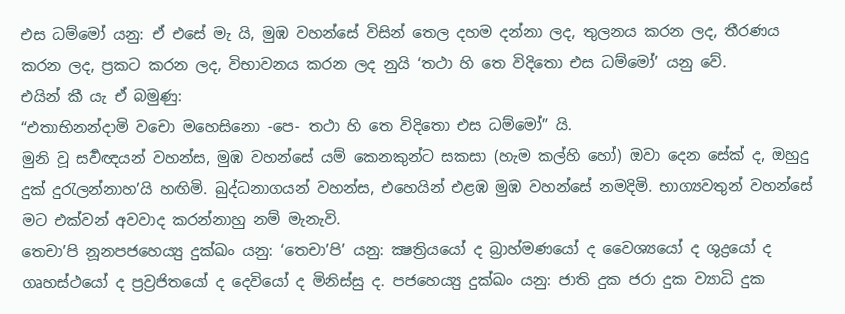එස ධම්මෝ යනු: ඒ එසේ මැ යි, මුඹ වහන්සේ විසින් තෙල දහම දන්නා ලද, තුලනය කරන ලද, තීරණය කරන ලද, ප්‍රකට කරන ලද, විභාවනය කරන ලද නුයි ‘තථා හි තෙ විදිතො එස ධම්මෝ’ යනු වේ.
එයින් කී යැ ඒ බමුණු:
“එතාභිනන්දාමි වචො මහෙසිනො -පෙ- තථා හි තෙ විදිතො එස ධම්මෝ” යි.
මුනි වූ සර්‍වඥයන් වහන්ස, මුඹ වහන්සේ යම් කෙනකුන්ට සකසා (හැම කල්හි හෝ) ඔවා දෙන සේක් ද, ඔහුදු දුක් දුරැලන්නාහ’යි හඟිමි. බුද්ධනාගයන් වහන්ස, එහෙයින් එළඹ මුඹ වහන්සේ නමදිමි. භාග්‍යවතුන් වහන්සේ මට එක්වන් අවවාද කරන්නාහු නම් මැනැවි.
තෙචා’පි නූනපජහෙය්‍යු දුක්ඛං යනු: ‘තෙචා’පි’ යනු: ක්‍ෂත්‍රියයෝ ද බ්‍රාහ්මණයෝ ද වෛශ්‍යයෝ ද ශුද්‍රයෝ ද ගෘහස්ථයෝ ද ප්‍රව්‍රජිතයෝ ද දෙවියෝ ද මිනිස්සු ද. පජහෙය්‍යු දුක්ඛං යනු: ජාති දුක ජරා දුක ව්‍යාධි දුක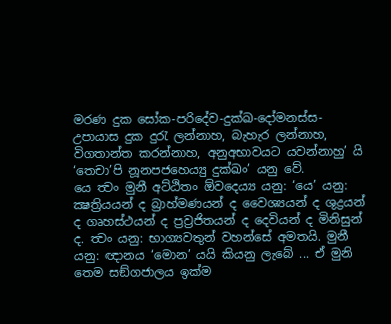මරණ දුක සෝක-පරිදේව-දුක්ඛ-දෝමනස්ස-උපායාස දුක දුරැ ලන්නාහ, බැහැර ලන්නාහ, විගතාන්ත කරන්නාහ, අනුඅභාවයට යවන්නාහු’ යි ‘තෙචා’පි නූනපජහෙය්‍යු දුක්ඛං’ යනු වේ.
යෙ ත්‍වං මුනී අට්ඨිතං ඕවදෙය්‍ය යනු: ‘යෙ’ යනු: ක්‍ෂත්‍රියයන් ද බ්‍රාහ්මණයන් ද වෛශ්‍යයන් ද ශුද්‍රයන් ද ගෘහස්ථයන් ද ප්‍රව්‍රජිතයන් ද දෙවියන් ද මිනිසුන් ද. ත්‍වං යනු: භාග්‍යවතුන් වහන්සේ අමතයි. මුනී යනු: ඥානය ‘මොන’ යයි කියනු ලැබේ ... ඒ මුනි තෙම සඞ්ගජාලය ඉක්ම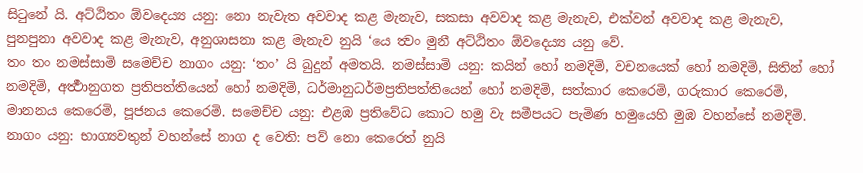සිටුනේ යි. අට්ඨිතං ඕවදෙය්‍ය යනු: නො නැවැත අවවාද කළ මැනැව, සකසා අවවාද කළ මැනැව, එක්වන් අවවාද කළ මැනැව, පුනපුනා අවවාද කළ මැනැව, අනුශාසනා කළ මැනැව නුයි ‘යෙ ත්‍වං මුනී අට්ඨිතං ඕවදෙය්‍ය යනු වේ.
තං තං නමස්සාමි සමෙච්ච නාගං යනු: ‘තං’ යි බුදුන් අමතයි. නමස්සාමි යනු: කයින් හෝ නමදිමි, වචනයෙක් හෝ නමදිමි, සිතින් හෝ නමදිමි, අර්‍ත්‍ථානුගත ප්‍රතිපත්තියෙන් හෝ නමදිමි, ධර්මානුධර්මප්‍රතිපත්තියෙන් හෝ නමදිමි, සත්කාර කෙරෙමි, ගරුකාර කෙරෙමි, මානනය කෙරෙමි, පූජනය කෙරෙමි. සමෙච්ච යනු: එළඹ ප්‍රතිවේධ කොට හමු වැ සමීපයට පැමිණ හමුයෙහි මුඹ වහන්සේ නමදිමි. නාගං යනු: භාග්‍යවතුන් වහන්සේ නාග ද වෙති: පව් නො කෙරෙත් නුයි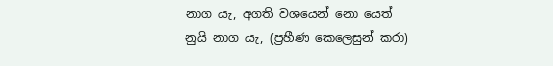නාග යැ, අගති වශයෙන් නො යෙත් නුයි නාග යැ, (ප්‍රහීණ කෙලෙසුන් කරා)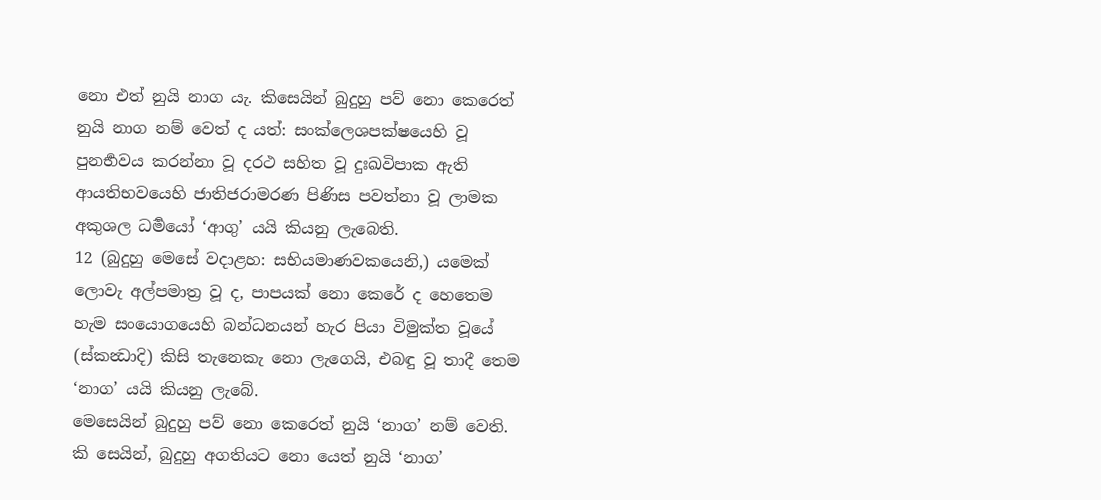නො එත් නුයි නාග යැ. කිසෙයින් බුදුහු පව් නො කෙරෙත් නුයි නාග නම් වෙත් ද යත්: සංක්ලෙශපක්ෂයෙහි වූ පුනර්‍භවය කරන්නා වූ දරථ සහිත වූ දුඃඛවිපාක ඇති ආයතිභවයෙහි ජාතිජරාමරණ පිණිස පවත්නා වූ ලාමක අකුශල ධර්‍මයෝ ‘ආගු’ යයි කියනු ලැබෙති.
12 (බුදුහු මෙසේ වදාළහ: සභියමාණවකයෙනි,) යමෙක් ලොවැ අල්පමාත්‍ර වූ ද, පාපයක් නො කෙරේ ද හෙතෙම හැම සංයොගයෙහි බන්ධනයන් හැර පියා විමුක්ත වූයේ (ස්කන්‍ධාදි) කිසි තැනෙකැ නො ලැගෙයි, එබඳු වූ තාදී තෙම ‘නාග’ යයි කියනු ලැබේ.
මෙසෙයින් බුදුහු පව් නො කෙරෙත් නුයි ‘නාග’ නම් වෙති.
කි සෙයින්, බුදුහු අගතියට නො යෙත් නුයි ‘නාග’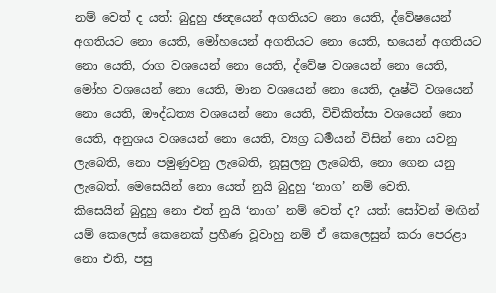නම් වෙත් ද යත්: බුදුහු ඡන්‍දයෙන් අගතියට නො යෙති, ද්වේෂයෙන් අගතියට නො යෙති, මෝහයෙන් අගතියට නො යෙති, භයෙන් අගතියට නො යෙති, රාග වශයෙන් නො යෙති, ද්වේෂ වශයෙන් නො යෙති, මෝහ වශයෙන් නො යෙති, මාන වශයෙන් නො යෙති, දෘෂ්ටි වශයෙන් නො යෙති, ඖද්ධත්‍ය වශයෙන් නො යෙති, විචිකිත්සා වශයෙන් නො යෙති, අනුශය වශයෙන් නො යෙති, ව්‍යග්‍ර ධර්‍මයන් විසින් නො යවනු ලැබෙති, නො පමුණුවනු ලැබෙති, නූසුලනු ලැබෙති, නො ගෙන යනු ලැබෙත්. මෙසෙයින් නො යෙත් නුයි බුදුහු ‘නාග’ නම් වෙති.
කිසෙයින් බුදුහු නො එත් නුයි ‘නාග’ නම් වෙත් ද? යත්: සෝවන් මඟින් යම් කෙලෙස් කෙනෙක් ප්‍රහීණ වූවාහු නම් ඒ කෙලෙසුන් කරා පෙරළා නො එති, පසු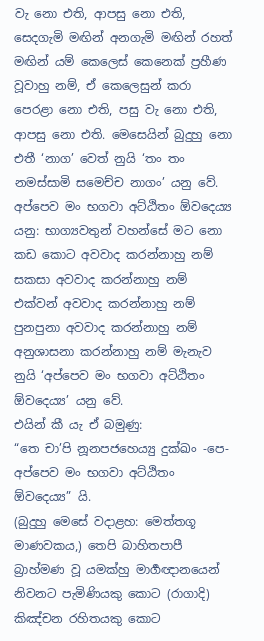වැ නො එති, ආපසු නො එති, සෙදගැමි මඟින් අනගැමි මඟින් රහත් මඟින් යම් කෙලෙස් කෙනෙක් ප්‍රහීණ වූවාහු නම්, ඒ කෙලෙසුන් කරා පෙරළා නො එති, පසු වැ නො එති, ආපසු නො එති. මෙසෙයින් බුදුහු නො එතී ‘නාග’ වෙත් නුයි ‘තං තං නමස්සාමි සමෙච්ච නාගං’ යනු වේ.
අප්පෙව මං භගවා අට්ඨිතං ඕවදෙය්‍ය යනු: භාග්‍යවතුන් වහන්සේ මට නො කඩ කොට අවවාද කරන්නාහු නම් සකසා අවවාද කරන්නාහු නම් එක්වන් අවවාද කරන්නාහු නම් පුනපුනා අවවාද කරන්නාහු නම් අනුශාසනා කරන්නාහු නම් මැනැව නුයි ‘අප්පෙව මං භගවා අට්ඨිතං ඕවදෙය්‍ය’ යනු වේ.
එයින් කී යැ ඒ බමුණු:
“තෙ චා’පි නූනපජහෙය්‍යු දුක්ඛං -පෙ- අප්පෙව මං භගවා අට්ඨිතං ඕවදෙය්‍ය” යි.
(බුදුහු මෙසේ වදාළහ: මෙත්තගූ මාණවකය,) තෙපි බාහිතපාපී බ්‍රාහ්මණ වූ යමක්හු මාර්‍ගඥානයෙන් නිවනට පැමිණියකු කොට (රාගාදි) කිඤ්චන රහිතයකු කොට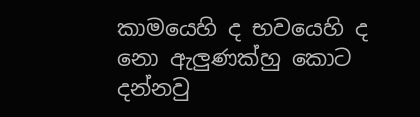කාමයෙහි ද භවයෙහි ද නො ඇලුණක්හු කොට දන්නවු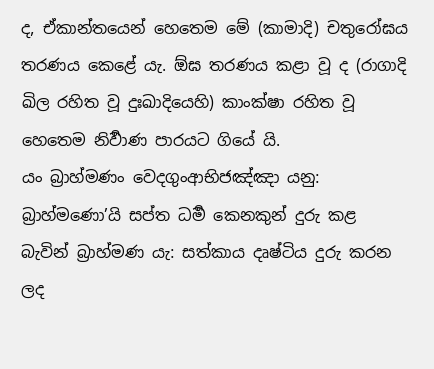ද, ඒකාන්තයෙන් හෙතෙම මේ (කාමාදි) චතුරෝඝය තරණය කෙළේ යැ. ඕඝ තරණය කළා වූ ද (රාගාදි ඛිල රහිත වූ දුඃඛාදියෙහි) කාංක්ෂා රහිත වූ හෙතෙම නිර්‍වාණ පාරයට ගියේ යි.
යං බ්‍රාහ්මණං වෙදගුංආභිජඤ්ඤා යනු: බ්‍රාහ්මණො’යි සප්ත ධර්‍ම කෙනකුන් දුරු කළ බැවින් බ්‍රාහ්මණ යැ: සත්කාය දෘෂ්ටිය දුරු කරන ලද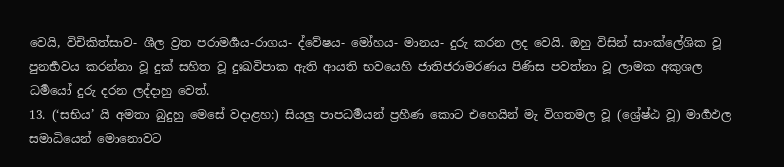වෙයි, විචිකිත්සාව- ශීල ව්‍රත පරාමර්‍ශය-රාගය- ද්වේෂය- මෝහය- මානය- දුරු කරන ලද වෙයි. ඔහු විසින් සාංක්ලේශික වූ පුනර්‍භවය කරන්නා වූ දුක් සහිත වූ දුඃඛවිපාක ඇති ආයති භවයෙහි ජාතිජරාමරණය පිණිස පවත්නා වූ ලාමක අකුශල ධර්‍මයෝ දුරු දරන ලද්දාහු වෙත්.
13. (‘සභිය’ යි අමතා බුදුහු මෙසේ වදාළහ:) සියලු පාපධර්‍මයන් ප්‍රහීණ කොට එහෙයින් මැ විගතමල වූ (ශ්‍රේෂ්ඨ වූ) මාර්‍ගඵල සමාධියෙන් මොනොවට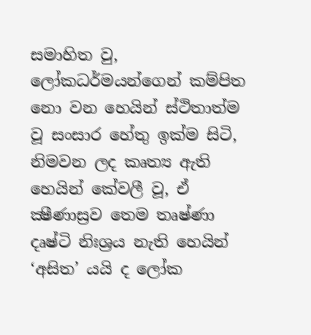සමාහිත වු, ලෝකධර්මයන්ගෙන් කම්පිත නො වන හෙයින් ස්ථිතාත්ම වූ සංසාර හේතු ඉක්ම සිටි, නිමවන ලද කෘත්‍ය ඇති හෙයින් කේවලී වූ, ඒ ක්‍ෂීණාස්‍රව තෙම තෘෂ්ණා දෘෂ්ටි නිඃශ්‍රය නැති හෙයින් ‘අසිත’ යයි ද ලෝක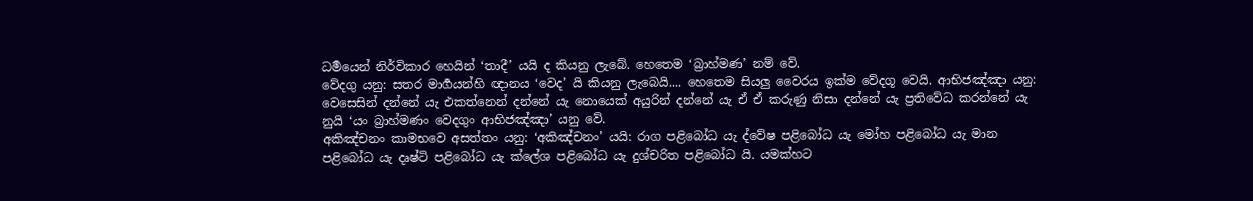ධර්‍මයෙන් නිර්විකාර හෙයින් ‘තාදී’ යයි ද කියනු ලැබේ. හෙතෙම ‘බ්‍රාහ්මණ’ නම් වේ.
වේදගු යනු: සතර මාර්‍ගයන්හි ඥානය ‘වෙද’ යි කියනු ලැබෙයි.... හෙතෙම සියලු වෛරය ඉක්ම වේදගූ වෙයි. ආභිජඤ්ඤා යනු: වෙසෙසින් දන්නේ යැ එකත්නෙන් දන්නේ යැ නොයෙක් අයුරින් දන්නේ යැ ඒ ඒ කරුණු නිසා දන්නේ යැ ප්‍රතිවේධ කරන්නේ යැ නුයි ‘යං බ්‍රාහ්මණං වෙදගුං ආභිජඤ්ඤා’ යනු වේ.
අකිඤ්චනං කාමභවෙ අසත්තං යනු: ‘අකිඤ්චනං’ යයි: රාග පළිබෝධ යැ ද්වේෂ පළිබෝධ යැ මෝහ පළිබෝධ යැ මාන පළිබෝධ යැ දෘෂ්ටි පළිබෝධ යැ ක්ලේශ පළිබෝධ යැ දුශ්චරිත පළිබෝධ යි. යමක්හට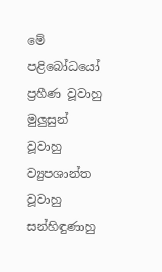මේ පළිබෝධයෝ ප්‍රහීණ වූවාහු මුලුසුන් වූවාහු ව්‍යුපශාන්ත වූවාහු සන්හිඳුණාහු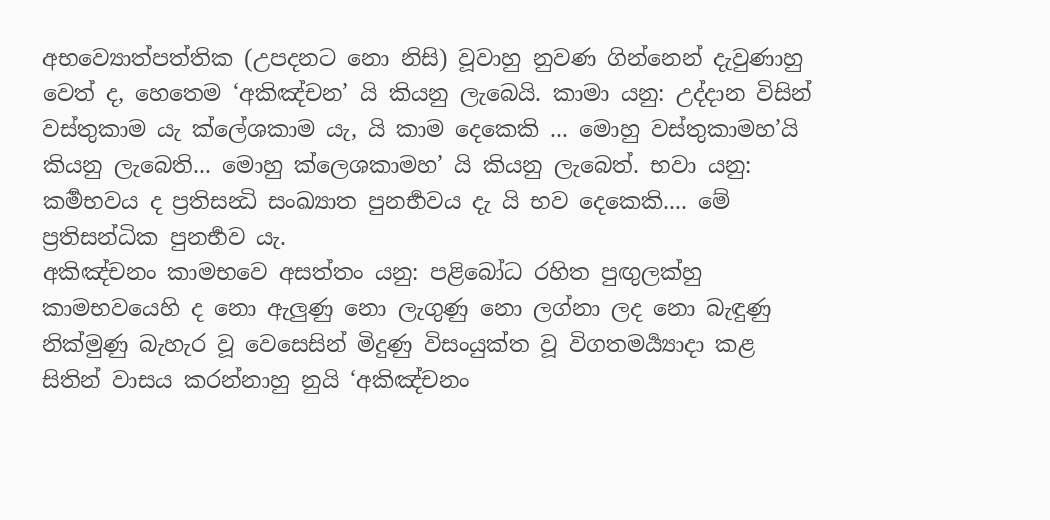අභව්‍යොත්පත්තික (උපදනට නො නිසි) වූවාහු නුවණ ගින්නෙන් දැවුණාහු වෙත් ද, හෙතෙම ‘අකිඤ්චන’ යි කියනු ලැබෙයි. කාමා යනු: උද්දාන විසින් වස්තුකාම යැ ක්ලේශකාම යැ, යි කාම දෙකෙකි ... මොහු වස්තුකාමහ’යි කියනු ලැබෙති... මොහු ක්ලෙශකාමහ’ යි කියනු ලැබෙත්. භවා යනු: කර්‍මභවය ද ප්‍රතිසන්‍ධි සංඛ්‍යාත පුනර්‍භවය දැ යි භව දෙකෙකි.... මේ ප්‍රතිසන්ධික පුනර්‍භව යැ.
අකිඤ්චනං කාමභවෙ අසත්තං යනු: පළිබෝධ රහිත පුඟුලක්හු කාමභවයෙහි ද නො ඇලුණු නො ලැගුණු නො ලග්නා ලද නො බැඳුණු නික්මුණු බැහැර වූ වෙසෙසින් මිදුණු විසංයුක්ත වූ විගතමර්‍ය්‍යාදා කළ සිතින් වාසය කරන්නාහු නුයි ‘අකිඤ්චනං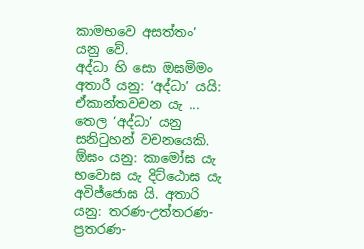කාමභවෙ අසත්තං’ යනු වේ.
අද්ධා හි සො ඔඝමිමං අතාරී යනු: ‘අද්ධා’ යයි: ඒකාන්තවචන යැ ... තෙල ‘අද්ධා’ යනු සනිටුහන් වචනයෙකි. ඕඝං යනු: කාමෝඝ යැ භවොඝ යැ දිට්ඨොඝ යැ අවිජ්ජොඝ යි. අතාරි යනු: තරණ-උත්තරණ-ප්‍රතරණ-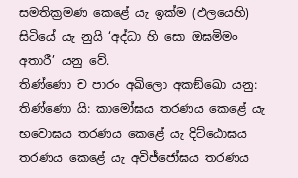සමතික්‍රමණ කෙළේ යැ ඉක්ම (ඵලයෙහි) සිටියේ යැ නුයි ‘අද්ධා හි සො ඔඝමිමං අතාරී’ යනු වේ.
තිණ්ණො ච පාරං අඛිලො අකඞ්ඛො යනු: තිණ්ණො යි: කාමෝඝය තරණය කෙළේ යැ භවොඝය තරණය කෙළේ යැ දිට්ඨොඝය තරණය කෙළේ යැ අවිජ්ජෝඝය තරණය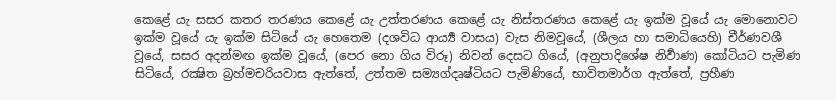කෙළේ යැ සසර කතර තරණය කෙළේ යැ උත්තරණය කෙළේ යැ නිස්තරණය කෙළේ යැ ඉක්ම වූයේ යැ මොනොවට ඉක්ම වූයේ යැ ඉක්ම සිටියේ යැ හෙතෙම (දශවිධ ආර්‍ය්‍ය වාසය) වැස නිමවූයේ, (ශීලය හා සමාධියෙහි) චීර්ණවශී වූයේ, සසර අදන්මඟ ඉක්ම වූයේ, (පෙර නො ගිය විරූ) නිවන් දෙසට ගියේ, (අනුපාදිශේෂ නිර්‍වාණ) කෝටියට පැමිණ සිටියේ, රක්‍ෂිත බ්‍රහ්මචරියවාස ඇත්තේ, උත්තම සම්‍යග්දෘෂ්ටියට පැමිණියේ, භාවිතමාර්ග ඇත්තේ, ප්‍රහීණ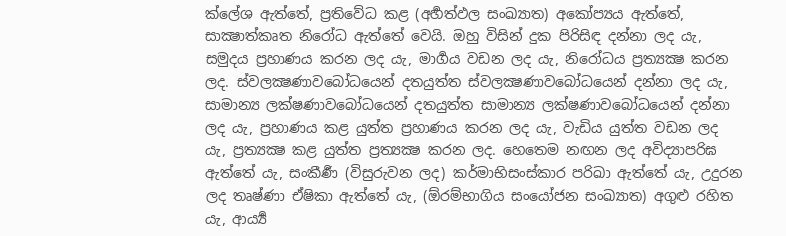ක්ලේශ ඇත්තේ, ප්‍රතිවේධ කළ (අර්‍හත්ඵල සංඛ්‍යාත) අකෝප්‍යය ඇත්තේ, සාක්‍ෂාත්කෘත නිරෝධ ඇත්තේ වෙයි. ඔහු විසින් දුක පිරිසිඳ දන්නා ලද යැ, සමුදය ප්‍රහාණය කරන ලද යැ, මාර්‍ගය වඩන ලද යැ, නිරෝධය ප්‍රත්‍යක්‍ෂ කරන ලද. ස්වලක්‍ෂණාවබෝධයෙන් දතයුත්ත ස්වලක්‍ෂණාවබෝධයෙන් දන්නා ලද යැ, සාමාන්‍ය ලක්ෂණාවබෝධයෙන් දතයුත්ත සාමාන්‍ය ලක්ෂණාවබෝධයෙන් දන්නා ලද යැ, ප්‍රහාණය කළ යුත්ත ප්‍රහාණය කරන ලද යැ, වැඩිය යුත්ත වඩන ලද යැ, ප්‍රත්‍යක්‍ෂ කළ යුත්ත ප්‍රත්‍යක්‍ෂ කරන ලද. හෙතෙම නඟන ලද අවිද්‍යාපරිඝ ඇත්තේ යැ, සංකීර්‍ණ (විසුරුවන ලද) කර්මාභිසංස්කාර පරිඛා ඇත්තේ යැ, උදුරන ලද තෘෂ්ණා ඒෂිකා ඇත්තේ යැ, (ඕරම්භාගිය සංයෝජන සංඛ්‍යාත) අගුළු රහිත යැ, ආර්‍ය්‍ය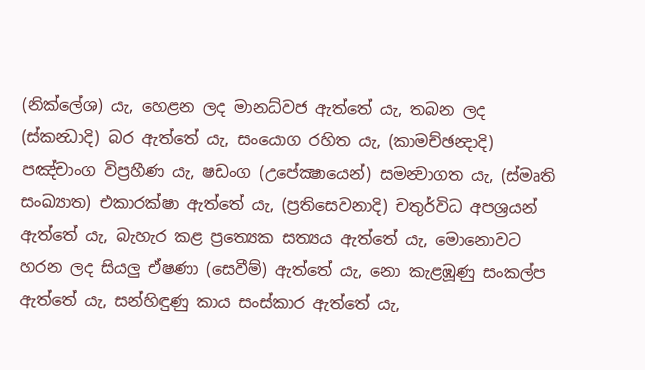(නික්ලේශ) යැ, හෙළන ලද මානධ්වජ ඇත්තේ යැ, තබන ලද (ස්කන්‍ධාදි) බර ඇත්තේ යැ, සංයොග රහිත යැ, (කාමච්ඡන්‍දාදි) පඤ්චාංග විප්‍රහීණ යැ, ෂඩංග (උපේක්‍ෂායෙන්) සමන්‍වාගත යැ, (ස්මෘති සංඛ්‍යාත) එකාරක්ෂා ඇත්තේ යැ, (ප්‍රතිසෙවනාදි) චතුර්විධ අපශ්‍රයන් ඇත්තේ යැ, බැහැර කළ ප්‍රත්‍යෙක සත්‍යය ඇත්තේ යැ, මොනොවට හරන ලද සියලු ඒෂණා (සෙවීම්) ඇත්තේ යැ, නො කැළඹූණු සංකල්ප ඇත්තේ යැ, සන්හිඳුණු කාය සංස්කාර ඇත්තේ යැ,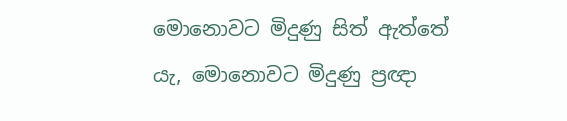මොනොවට මිදුණු සිත් ඇත්තේ යැ, මොනොවට මිදුණු ප්‍රඥා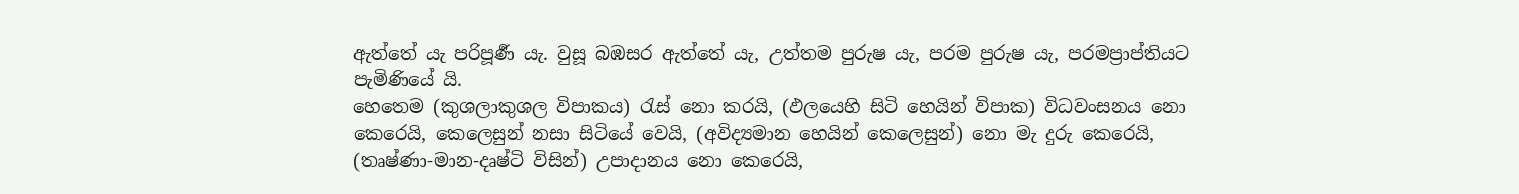ඇත්තේ යැ පරිපූර්‍ණ යැ. වුසූ බඹසර ඇත්තේ යැ, උත්තම පුරුෂ යැ, පරම පුරුෂ යැ, පරමප්‍රාප්තියට පැමිණියේ යි.
හෙතෙම (කුශලාකුශල විපාකය) රැස් නො කරයි, (ඵලයෙහි සිටි හෙයින් විපාක) විධවංසනය නො කෙරෙයි, කෙලෙසුන් නසා සිටියේ වෙයි, (අවිද්‍යමාන හෙයින් කෙලෙසුන්) නො මැ දුරු කෙරෙයි, (තෘෂ්ණා-මාන-දෘෂ්ටි විසින්) උපාදානය නො කෙරෙයි,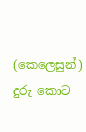(කෙලෙසුන්) දුරු කොට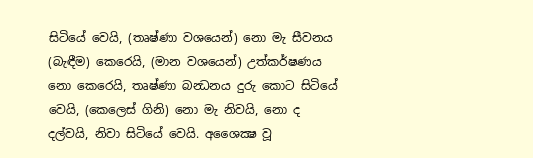සිටියේ වෙයි, (තෘෂ්ණා වශයෙන්) නො මැ සීවනය (බැඳීම) කෙරෙයි, (මාන වශයෙන්) උත්කර්ෂණය නො කෙරෙයි, තෘෂ්ණා බන්‍ධනය දුරු කොට සිටියේ වෙයි, (කෙලෙස් ගිනි) නො මැ නිවයි, නො ද දල්වයි, නිවා සිටියේ වෙයි. අශෛක්‍ෂ වූ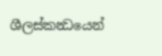ශීලස්කන්‍ධයෙන්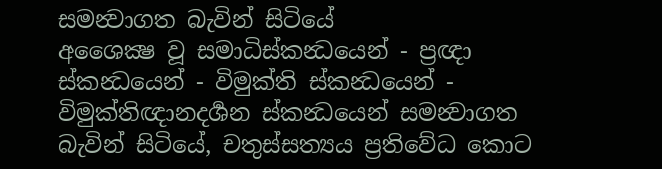සමන්‍වාගත බැවින් සිටියේ
අශෛක්‍ෂ වූ සමාධිස්කන්‍ධයෙන් - ප්‍රඥා ස්කන්‍ධයෙන් - විමුක්ති ස්කන්‍ධයෙන් - විමුක්තිඥානදර්‍ශන ස්කන්‍ධයෙන් සමන්‍වාගත බැවින් සිටියේ, චතුස්සත්‍යය ප්‍රතිවේධ කොට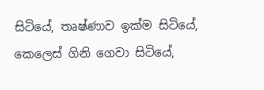සිටියේ, තෘෂ්ණාව ඉක්ම සිටියේ, කෙලෙස් ගිනි ගෙවා සිටියේ,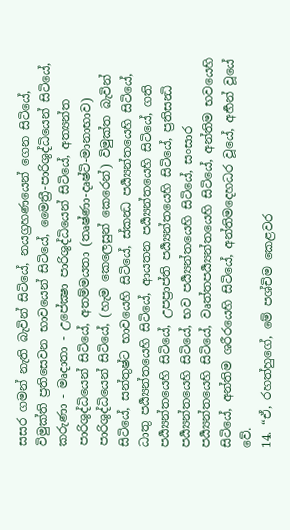සසර ගමන් නැති බැවින් සිටියේ, නයග්‍රහණයෙන් ගෙන සිටියේ, විමුක්ති ප්‍රතිසෙවන භාවයෙන් සිටියේ, මෛත්‍රී-පාරිශුද්ධියෙන් සිටියේ, කරුණා - මෘදාතා - උපේක්‍ෂා පාරිශුද්ධියෙන් සිටියේ, අත්‍යන්ත පාරිශුද්ධියෙන් සිටියේ, අතම්මයතා (තෘෂ්ණා-දෘෂ්ටි-මානාභාව) පාරිශුද්ධියෙන් සිටියේ, (හැම කෙලෙසුන් කෙරෙන්) විමුක්ත බැවින් සිටියේ, සන්තුෂ්ට භාවයෙහි සිටියේ, ස්කන්‍ධ පර්‍ය්‍යන්තයෙහි සිටියේ, ධාතු පර්‍ය්‍යන්තයෙහි සිටියේ, ආයතන පර්‍ය්‍යන්තයෙහි සිටියේ, ගති පර්‍ය්‍යන්තයෙහි සිටියේ, උපප්‍රාප්ති පර්‍ය්‍යන්තයෙහි සිටියේ, ප්‍රතිසන්‍ධි පර්‍ය්‍යන්තයෙහි සිටියේ, භව පර්‍ය්‍යන්තයෙහි සිටියේ, සංසාර පර්‍ය්‍යන්තයෙහි සිටියේ, වෘත්තපර්‍ය්‍යන්තයෙහි සිටියේ, අන්තිම භවයෙහි සිටියේ, අන්තිම ශරීරයෙහි සිටියේ, අන්තිමදෙහධර වූයේ, අර්‍හන් වූයේ වේ.
14. “ඒ, රහත්හුගේ, මේ පශ්චිම කෙළවර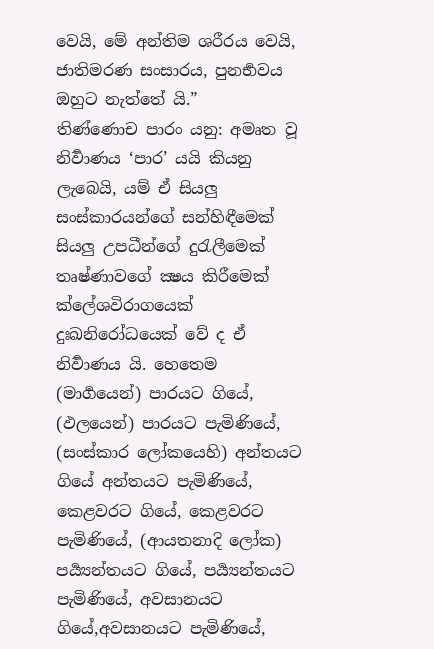වෙයි, මේ අන්තිම ශරීරය වෙයි, ජාතිමරණ සංසාරය, පුනර්‍භවය ඔහුට නැත්තේ යි.”
තිණ්ණොච පාරං යනු: අමෘත වූ නිර්‍වාණය ‘පාර’ යයි කියනු ලැබෙයි, යම් ඒ සියලු සංස්කාරයන්ගේ සන්හිඳීමෙක් සියලු උපධීන්ගේ දුරැලීමෙක් තෘෂ්ණාවගේ ක්‍ෂය කිරීමෙක් ක්ලේශවිරාගයෙක් දුඃඛනිරෝධයෙක් වේ ද ඒ නිර්‍වාණය යි. හෙතෙම (මාර්‍ගයෙන්) පාරයට ගියේ, (ඵලයෙන්) පාරයට පැමිණියේ, (සංස්කාර ලෝකයෙහි) අන්තයට ගියේ අන්තයට පැමිණියේ, කෙළවරට ගියේ, කෙළවරට පැමිණියේ, (ආයතනාදි ලෝක) පර්‍ය්‍යන්තයට ගියේ, පර්‍ය්‍යන්තයට පැමිණියේ, අවසානයට ගියේ,අවසානයට පැමිණියේ,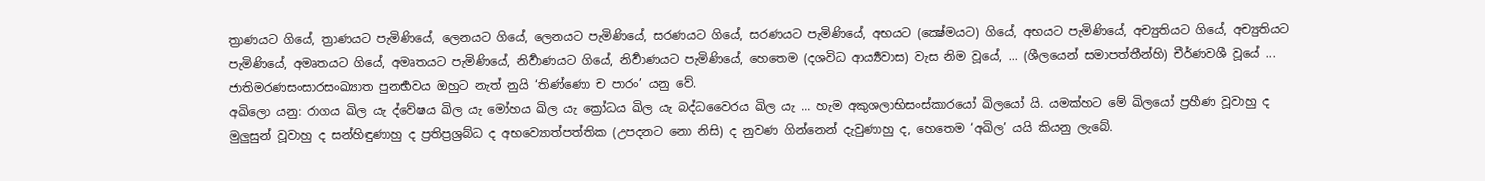ත්‍රාණයට ගියේ, ත්‍රාණයට පැමිණියේ, ලෙනයට ගියේ, ලෙනයට පැමිණියේ, සරණයට ගියේ, සරණයට පැමිණියේ, අභයට (ක්‍ෂේමයට) ගියේ, අභයට පැමිණියේ, අච්‍යුතියට ගියේ, අච්‍යුතියට පැමිණියේ, අමෘතයට ගියේ, අමෘතයට පැමිණියේ, නිර්‍වාණයට ගියේ, නිර්‍වාණයට පැමිණියේ, හෙතෙම (දශවිධ ආර්‍ය්‍යවාස) වැස නිම වූයේ, ... (ශීලයෙන් සමාපත්තීන්හි) චීර්ණවශී වූයේ ... ජාතිමරණසංසාරසංඛ්‍යාත පුනර්‍භවය ඔහුට නැත් නුයි ‘තිණ්ණො ච පාරං’ යනු වේ.
අඛිලො යනු: රාගය ඛිල යැ ද්වේෂය ඛිල යැ මෝහය ඛිල යැ ක්‍රෝධය ඛිල යැ බද්ධවෛරය ඛිල යැ ... හැම අකුශලාභිසංස්කාරයෝ ඛිලයෝ යි. යමක්හට මේ ඛිලයෝ ප්‍රහීණ වූවාහු ද මුලුසුන් වූවාහු ද සන්හිඳුණාහු ද ප්‍රතිප්‍රශ්‍රබ්ධ ද අභව්‍යොත්පත්තික (උපදනට නො නිසි) ද නුවණ ගින්නෙන් දැවුණාහු ද, හෙතෙම ‘අඛිල’ යයි කියනු ලැබේ.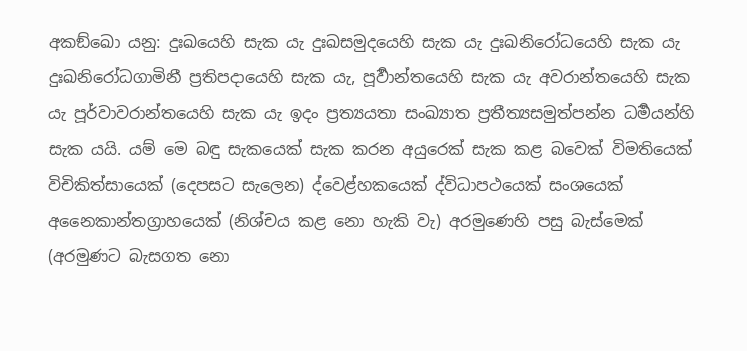අකඞ්ඛො යනු: දුඃඛයෙහි සැක යැ දුඃඛසමුදයෙහි සැක යැ දුඃඛනිරෝධයෙහි සැක යැ දුඃඛනිරෝධගාමිනී ප්‍රතිපදායෙහි සැක යැ, පූර්‍වාන්තයෙහි සැක යැ අවරාන්තයෙහි සැක යැ පූර්වාවරාන්තයෙහි සැක යැ ඉදං ප්‍රත්‍යයතා සංඛ්‍යාත ප්‍රතීත්‍යසමුත්පන්න ධර්‍මයන්හි සැක යයි. යම් මෙ බඳු සැකයෙක් සැක කරන අයුරෙක් සැක කළ බවෙක් විමතියෙක් විචිකිත්සායෙක් (දෙපසට සැලෙන) ද්වෙළ්හකයෙක් ද්විධාපථයෙක් සංශයෙක් අනෛකාන්තග්‍රාහයෙක් (නිශ්චය කළ නො හැකි වැ) අරමුණෙහි පසු බැස්මෙක් (අරමුණට බැසගත නො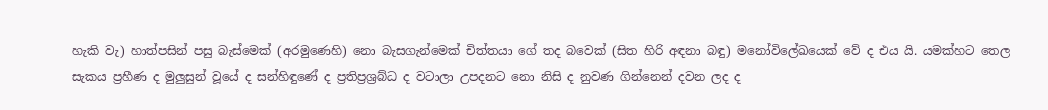හැකි වැ) හාත්පසින් පසු බැස්මෙක් (අරමුණෙහි) නො බැසගැන්මෙක් චිත්තයා ගේ තද බවෙක් (සිත හිරි අඳනා බඳු) මනෝවිලේඛයෙක් වේ ද එය යි. යමක්හට තෙල සැකය ප්‍රහීණ ද මුලුසුන් වූයේ ද සන්හිඳුණේ ද ප්‍රතිප්‍රශ්‍රබ්ධ ද වටාලා උපදනට නො නිසි ද නුවණ ගින්නෙන් දවන ලද ද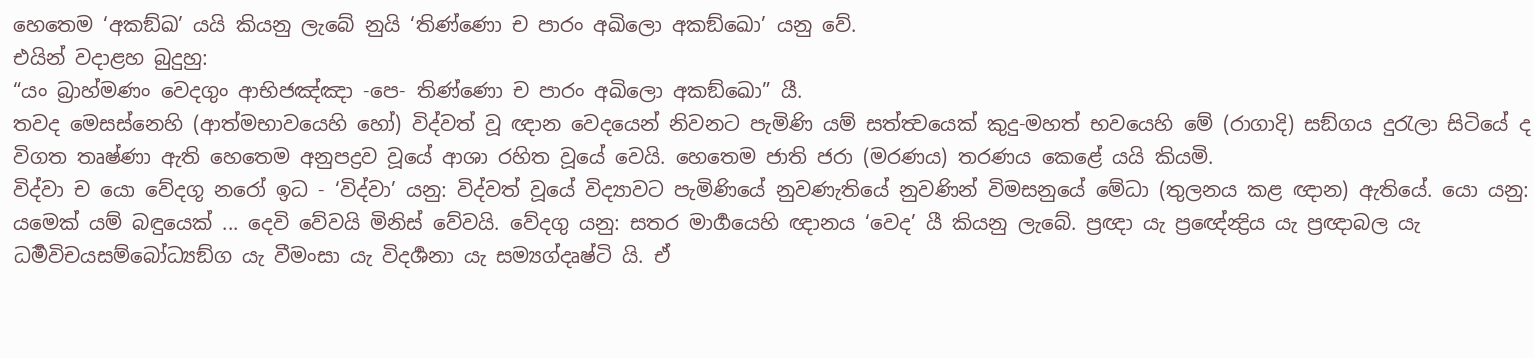හෙතෙම ‘අකඞ්ඛ’ යයි කියනු ලැබේ නුයි ‘තිණ්ණො ච පාරං අඛිලො අකඞ්ඛො’ යනු වේ.
එයින් වදාළහ බුදුහු:
“යං බ්‍රාහ්මණං වෙදගුං ආභිජඤ්ඤා -පෙ- තිණ්ණො ච පාරං අඛිලො අකඞ්ඛො” යී.
තවද මෙසස්නෙහි (ආත්මභාවයෙහි හෝ) විද්වත් වූ ඥාන වෙදයෙන් නිවනට පැමිණි යම් සත්ත්‍වයෙක් කුදු-මහත් භවයෙහි මේ (රාගාදි) සඞ්ගය දුරැලා සිටියේ ද විගත තෘෂ්ණා ඇති හෙතෙම අනුපද්‍රව වූයේ ආශා රහිත වූයේ වෙයි. හෙතෙම ජාති ජරා (මරණය) තරණය කෙළේ යයි කියමි.
විද්වා ච යො වේදගූ නරෝ ඉධ - ‘විද්වා’ යනු: විද්වත් වූයේ විද්‍යාවට පැමිණියේ නුවණැතියේ නුවණින් විමසනුයේ මේධා (තුලනය කළ ඥාන) ඇතියේ. යො යනු: යමෙක් යම් බඳුයෙක් ... දෙවි වේවයි මිනිස් වේවයි. වේදගු යනු: සතර මාර්‍ගයෙහි ඥානය ‘වෙද’ යී කියනු ලැබේ. ප්‍රඥා යැ ප්‍රඥේන්‍ද්‍රිය යැ ප්‍රඥාබල යැ ධර්‍මවිචයසම්බෝධ්‍යඞ්ග යැ වීමංසා යැ විදර්‍ශනා යැ සම්‍යග්දෘෂ්ටි යි. ඒ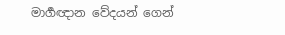මාර්‍ගඥාන වේදයන් ගෙන්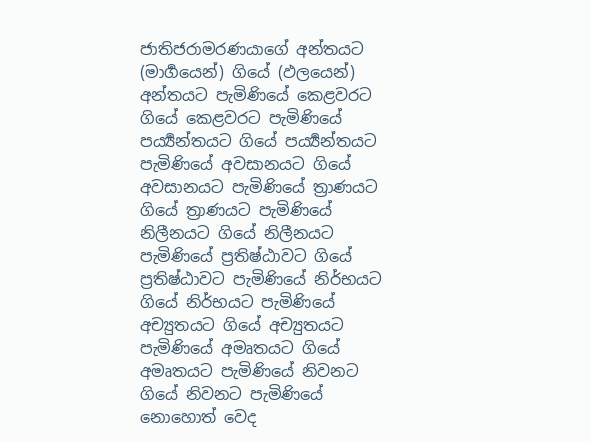ජාතිජරාමරණයාගේ අන්තයට (මාර්‍ගයෙන්) ගියේ (ඵලයෙන්) අන්තයට පැමිණියේ කෙළවරට ගියේ කෙළවරට පැමිණියේ පර්‍ය්‍යන්තයට ගියේ පර්‍ය්‍යන්තයට පැමිණියේ අවසානයට ගියේ අවසානයට පැමිණියේ ත්‍රාණයට ගියේ ත්‍රාණයට පැමිණියේ නිලීනයට ගියේ නිලීනයට පැමිණියේ ප්‍රතිෂ්ඨාවට ගියේ ප්‍රතිෂ්ඨාවට පැමිණියේ නිර්භයට ගියේ නිර්භයට පැමිණියේ අච්‍යුතයට ගියේ අච්‍යුතයට පැමිණියේ අමෘතයට ගියේ අමෘතයට පැමිණියේ නිවනට ගියේ නිවනට පැමිණියේ නොහොත් වෙද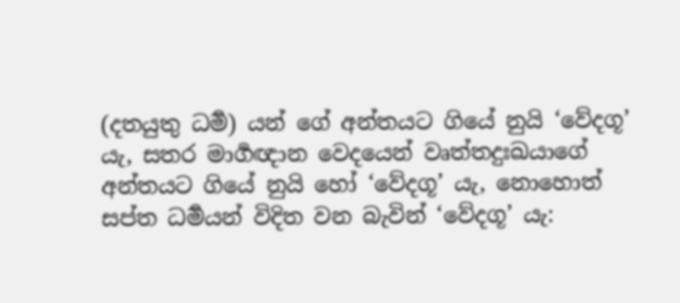(දතයුතු ධර්‍ම) යන් ගේ අන්තයට ගියේ නුයි ‘වේදගූ’ යැ, සතර මාර්‍ගඥාන වෙදයෙන් වෘත්තදුඃඛයාගේ අන්තයට ගියේ නුයි හෝ ‘වේදගූ’ යැ, නොහොත් සප්ත ධර්‍මයන් විදිත වන බැවින් ‘වේදගූ’ යැ: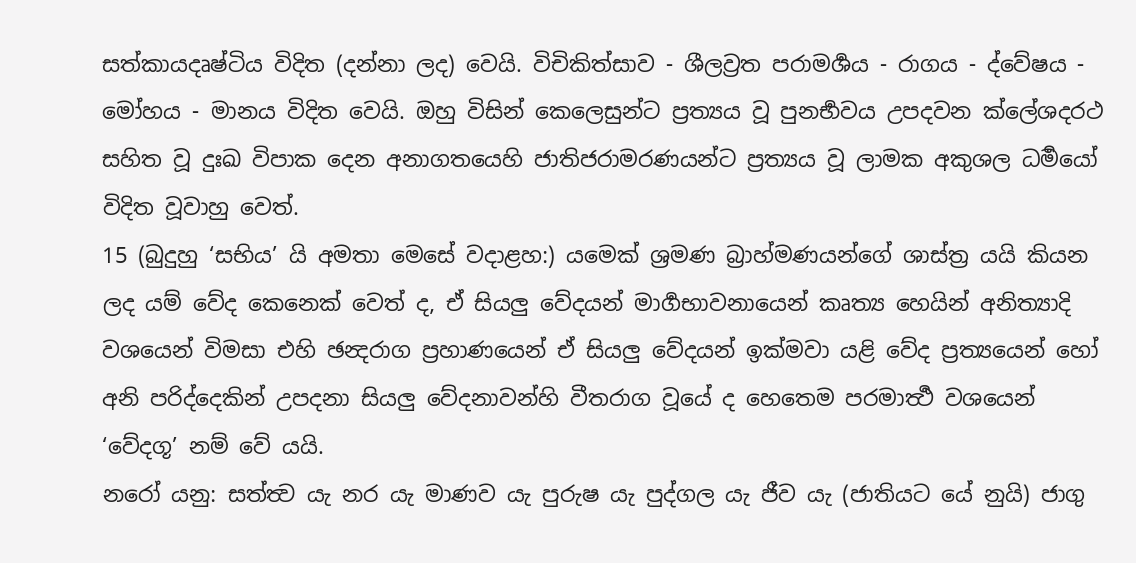සත්කායදෘෂ්ටිය විදිත (දන්නා ලද) වෙයි. විචිකිත්සාව - ශීලව්‍රත පරාමර්‍ශය - රාගය - ද්වේෂය - මෝහය - මානය විදිත වෙයි. ඔහු විසින් කෙලෙසුන්ට ප්‍රත්‍යය වූ පුනර්‍භවය උපදවන ක්ලේශදරථ සහිත වූ දුඃඛ විපාක දෙන අනාගතයෙහි ජාතිජරාමරණයන්ට ප්‍රත්‍යය වූ ලාමක අකුශල ධර්‍මයෝ විදිත වූවාහු වෙත්.
15 (බුදුහු ‘සභිය’ යි අමතා මෙසේ වදාළහ:) යමෙක් ශ්‍රමණ බ්‍රාහ්මණයන්ගේ ශාස්ත්‍ර යයි කියන ලද යම් වේද කෙනෙක් වෙත් ද, ඒ සියලු වේදයන් මාර්‍ගභාවනායෙන් කෘත්‍ය හෙයින් අනිත්‍යාදි වශයෙන් විමසා එහි ඡන්‍දරාග ප්‍රහාණයෙන් ඒ සියලු වේදයන් ඉක්මවා යළි වේද ප්‍රත්‍යයෙන් හෝ අනි පරිද්දෙකින් උපදනා සියලු වේදනාවන්හි වීතරාග වූයේ ද හෙතෙම පරමාර්‍ත්‍ථ වශයෙන් ‘වේදගූ’ නම් වේ යයි.
නරෝ යනු: සත්ත්‍ව යැ නර යැ මාණව යැ පුරුෂ යැ පුද්ගල යැ ජීව යැ (ජාතියට යේ නුයි) ජාගු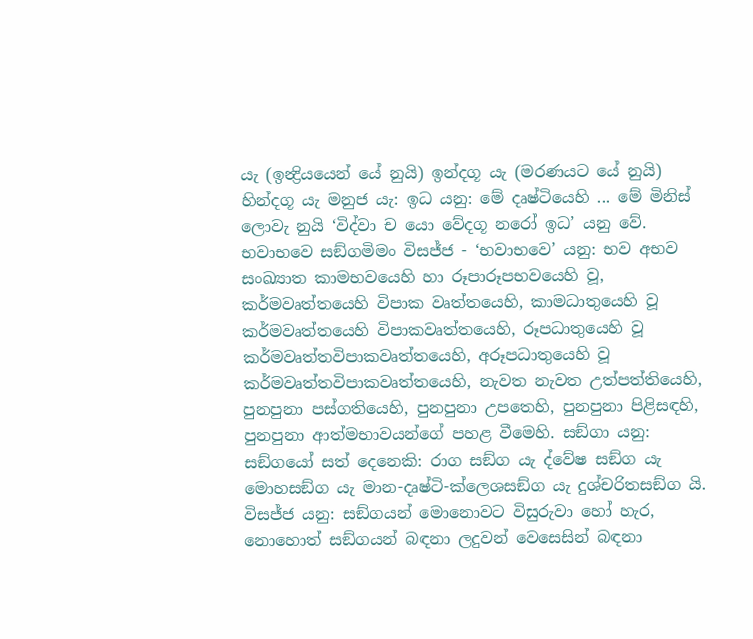යැ (ඉන්‍ද්‍රියයෙන් යේ නුයි) ඉන්දගූ යැ (මරණයට යේ නුයි) හින්දගූ යැ මනුජ යැ: ඉධ යනු: මේ දෘෂ්ටියෙහි ... මේ මිනිස් ලොවැ නුයි ‘විද්වා ච යො වේදගූ නරෝ ඉධ’ යනු වේ.
භවාභවෙ සඞ්ගමිමං විසජ්ජ - ‘භවාභවෙ’ යනු: භව අභව සංඛ්‍යාත කාමභවයෙහි හා රූපාරූපභවයෙහි වූ, කර්මවෘත්තයෙහි විපාක වෘත්තයෙහි, කාමධාතුයෙහි වූ කර්මවෘත්තයෙහි විපාකවෘත්තයෙහි, රූපධාතුයෙහි වූ කර්මවෘත්තවිපාකවෘත්තයෙහි, අරූපධාතුයෙහි වූ කර්මවෘත්තවිපාකවෘත්තයෙහි, නැවත නැවත උත්පත්තියෙහි, පුනපුනා පස්ගතියෙහි, පුනපුනා උපතෙහි, පුනපුනා පිළිසඳහි, පුනපුනා ආත්මභාවයන්ගේ පහළ වීමෙහි. සඞ්ගා යනු: සඞ්ගයෝ සත් දෙනෙකි: රාග සඞ්ග යැ ද්වේෂ සඞ්ග යැ මොහසඞ්ග යැ මාන-දෘෂ්ටි-ක්ලෙශසඞ්ග යැ දුශ්චරිතසඞ්ග යි. විසජ්ජ යනු: සඞ්ගයන් මොනොවට විසුරුවා හෝ හැර, නොහොත් සඞ්ගයන් බඳනා ලදුවන් වෙසෙසින් බඳනා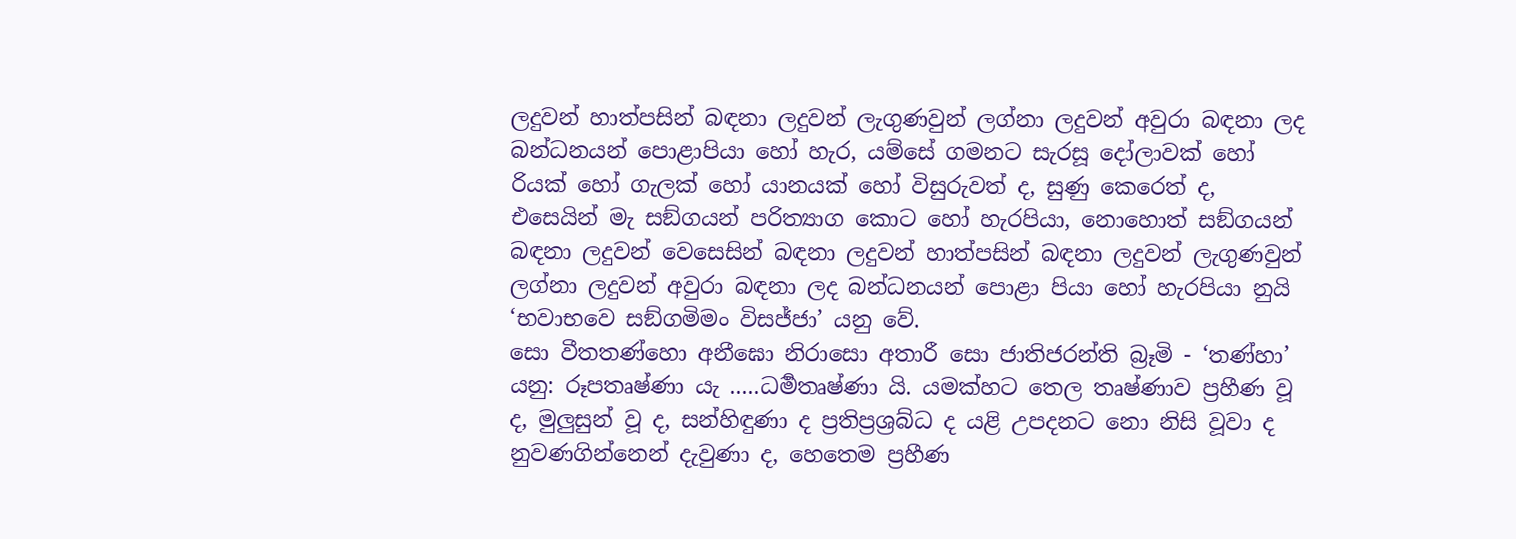ලදුවන් හාත්පසින් බඳනා ලදුවන් ලැගුණවුන් ලග්නා ලදුවන් අවුරා බඳනා ලද බන්ධනයන් පොළාපියා හෝ හැර, යම්සේ ගමනට සැරසූ දෝලාවක් හෝ රියක් හෝ ගැලක් හෝ යානයක් හෝ විසුරුවත් ද, සුණු කෙරෙත් ද, එසෙයින් මැ සඞ්ගයන් පරිත්‍යාග කොට හෝ හැරපියා, නොහොත් සඞ්ගයන් බඳනා ලදුවන් වෙසෙසින් බඳනා ලදුවන් හාත්පසින් බඳනා ලදුවන් ලැගුණවුන් ලග්නා ලදුවන් අවුරා බඳනා ලද බන්ධනයන් පොළා පියා හෝ හැරපියා නුයි ‘භවාභවෙ සඞ්ගමිමං විසජ්ජා’ යනු වේ.
සො වීතතණ්හො අනීඝො නිරාසො අතාරී සො ජාතිජරන්ති බ්‍රෑමි - ‘තණ්හා’ යනු: රූපතෘෂ්ණා යැ .....ධර්‍මතෘෂ්ණා යි. යමක්හට තෙල තෘෂ්ණාව ප්‍රහීණ වූ ද, මුලුසුන් වූ ද, සන්හිඳුණා ද ප්‍රතිප්‍රශ්‍රබ්ධ ද යළි උපදනට නො නිසි වූවා ද නුවණගින්නෙන් දැවුණා ද, හෙතෙම ප්‍රහීණ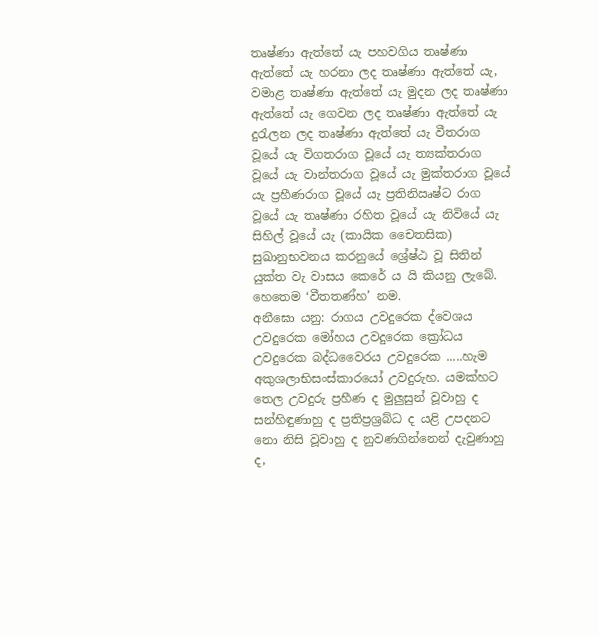තෘෂ්ණා ඇත්තේ යැ පහවගිය තෘෂ්ණා ඇත්තේ යැ හරනා ලද තෘෂ්ණා ඇත්තේ යැ, වමාළ තෘෂ්ණා ඇත්තේ යැ මුදන ලද තෘෂ්ණා ඇත්තේ යැ ගෙවන ලද තෘෂ්ණා ඇත්තේ යැ දුරැලන ලද තෘෂ්ණා ඇත්තේ යැ වීතරාග වූයේ යැ විගතරාග වූයේ යැ ත්‍යක්තරාග වූයේ යැ වාන්තරාග වූයේ යැ මුක්තරාග වූයේ යැ ප්‍රහීණරාග වූයේ යැ ප්‍රතිනිඍෂ්ට රාග වූයේ යැ තෘෂ්ණා රහිත වූයේ යැ නිවියේ යැ සිහිල් වූයේ යැ (කායික චෛතසික) සුඛානුභවනය කරනුයේ ශ්‍රේෂ්ඨ වූ සිතින් යුක්ත වැ වාසය කෙරේ ය යි කියනු ලැබේ. හෙතෙම ‘වීතතණ්හ’ නම.
අනීඝො යනු: රාගය උවදුරෙක ද්වෙශය උවදුරෙක මෝහය උවදුරෙක ක්‍රෝධය උවදුරෙක බද්ධවෛරය උවදුරෙක .....හැම අකුශලාභිසංස්කාරයෝ උවදුරුහ. යමක්හට තෙල උවදුරු ප්‍රහීණ ද මුලුසුන් වූවාහු ද සන්හිඳුණාහු ද ප්‍රතිප්‍රශ්‍රබ්ධ ද යළි උපදනට නො නිසි වූවාහු ද නුවණගින්නෙන් දැවුණාහු ද,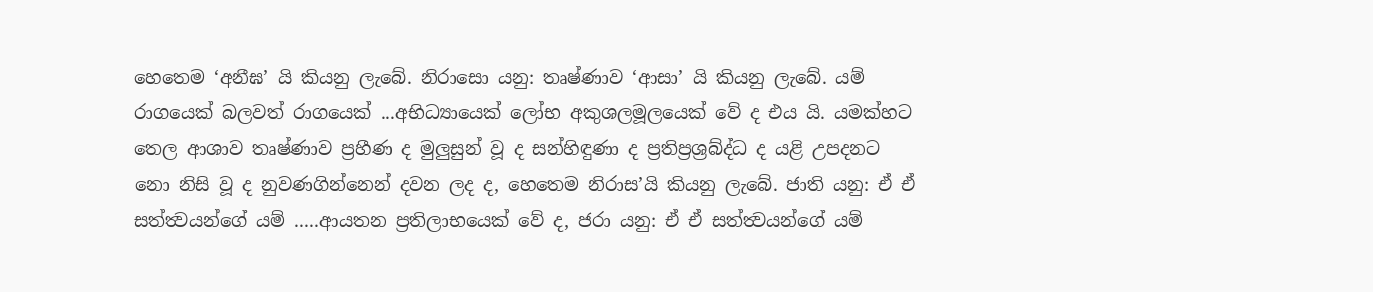හෙතෙම ‘අනීඝ’ යි කියනු ලැබේ. නිරාසො යනු: තෘෂ්ණාව ‘ආසා’ යි කියනු ලැබේ. යම් රාගයෙක් බලවත් රාගයෙක් ...අභිධ්‍යායෙක් ලෝභ අකුශලමූලයෙක් වේ ද එය යි. යමක්හට තෙල ආශාව තෘෂ්ණාව ප්‍රහීණ ද මුලුසුන් වූ ද සන්හිඳුණා ද ප්‍රතිප්‍රශ්‍රබ්ද්ධ ද යළි උපදනට නො නිසි වූ ද නුවණගින්නෙන් දවන ලද ද, හෙතෙම නිරාස’යි කියනු ලැබේ. ජාති යනු: ඒ ඒ සත්ත්‍වයන්ගේ යම් .....ආයතන ප්‍රතිලාභයෙක් වේ ද, ජරා යනු: ඒ ඒ සත්ත්‍වයන්ගේ යම්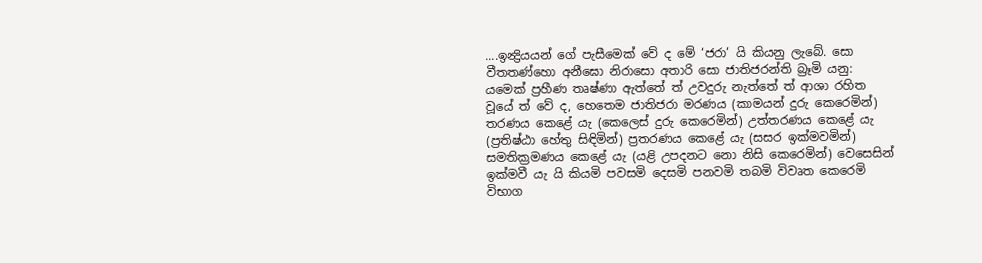....ඉන්‍ද්‍රියයන් ගේ පැසීමෙක් වේ ද මේ ‘ජරා’ යි කියනු ලැබේ. සො වීතතණ්හො අනීඝො නිරාසො අතාරි සො ජාතිජරන්ති බ්‍රෑමි යනු: යමෙක් ප්‍රහීණ තෘෂ්ණා ඇත්තේ ත් උවදුරු නැත්තේ ත් ආශා රහිත වූයේ ත් වේ ද, හෙතෙම ජාතිජරා මරණය (කාමයන් දුරු කෙරෙමින්) තරණය කෙළේ යැ (කෙලෙස් දුරු කෙරෙමින්) උත්තරණය කෙළේ යැ (ප්‍රතිෂ්ඨා හේතු සිඳිමින්) ප්‍රතරණය කෙළේ යැ (සසර ඉක්මවමින්) සමතික්‍රමණය කෙළේ යැ (යළි උපදනට නො නිසි කෙරෙමින්) වෙසෙසින් ඉක්මවී යැ යි කියමි පවසමි දෙසමි පනවමි තබමි විවෘත කෙරෙමි විභාග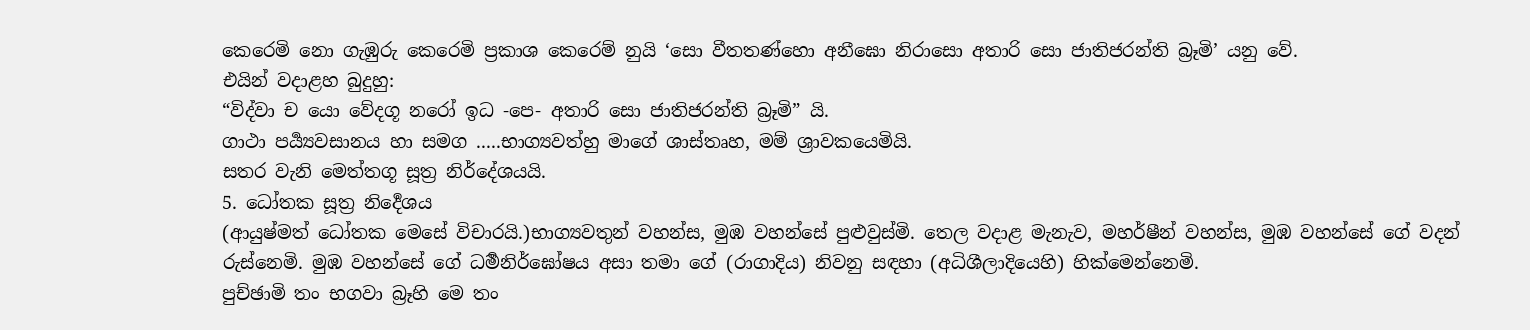කෙරෙමි නො ගැඹුරු කෙරෙමි ප්‍රකාශ කෙරෙම් නුයි ‘සො වීතතණ්හො අනීඝො නිරාසො අතාරි සො ජාතිජරන්ති බ්‍රෑමි’ යනු වේ.
එයින් වදාළහ බුදුහු:
“විද්වා ච යො වේදගූ නරෝ ඉධ -පෙ- අතාරි සො ජාතිජරන්ති බ්‍රෑමි” යි.
ගාථා පර්‍ය්‍යවසානය හා සමග .....භාග්‍යවත්හු මාගේ ශාස්තෘහ, මම් ශ්‍රාවකයෙමියි.
සතර වැනි මෙත්තගූ සූත්‍ර නිර්දේශයයි.
5. ධෝතක සූත්‍ර නිර්‍දෙශය
(ආයුෂ්මත් ධෝතක මෙසේ විචාරයි.)භාග්‍යවතුන් වහන්ස, මුඹ වහන්සේ පුළුවුස්මි. තෙල වදාළ මැනැව, මහර්ෂීන් වහන්ස, මුඹ වහන්සේ ගේ වදන් රුස්නෙමි. මුඹ වහන්සේ ගේ ධර්‍මනිර්ඝෝෂය අසා තමා ගේ (රාගාදිය) නිවනු සඳහා (අධිශීලාදියෙහි) හික්මෙන්නෙමි.
පුච්ඡාමි තං භගවා බ්‍රෑහි මෙ තං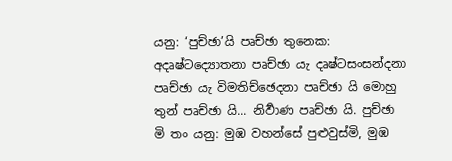යනු: ‘පුච්ඡා’යි පෘච්ඡා තුනෙක: අදෘෂ්ටද්‍යොතනා පෘච්ඡා යැ දෘෂ්ටසංසන්දනා පෘච්ඡා යැ විමතිච්ඡෙදනා පෘච්ඡා යි මොහු තුන් පෘච්ඡා යි... නිර්‍වාණ පෘච්ඡා යි. පුච්ඡා මි තං යනු: මුඹ වහන්සේ පුළුවුස්මි, මුඹ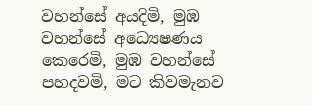වහන්සේ අයදිමි, මුඹ වහන්සේ අධ්‍යෙෂණය කෙරෙමි, මුඹ වහන්සේ පහදවමි, මට කිවමැනව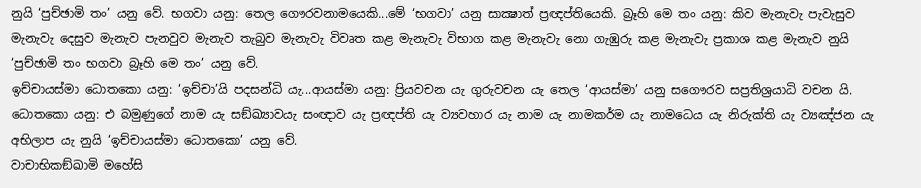නුයි ‘පුච්ඡාමි තං’ යනු වේ. භගවා යනු: තෙල ගෞරවනාමයෙකි...මේ ‘භගවා’ යනු සාක්‍ෂාත් ප්‍රඥප්තියෙකි. බ්‍රෑහි මෙ තං යනු: කිව මැනැවැ පැවැසුව මැනැවැ දෙසුව මැනැව පැනවුව මැනැව තැබුව මැනැවැ විවෘත කළ මැනැවැ විභාග කළ මැනැවැ නො ගැඹුරු කළ මැනැවැ ප්‍රකාශ කළ මැනැව නුයි ‘පුච්ඡාමි තං භගවා බ්‍රෑහි මෙ තං’ යනු වේ.
ඉච්චායස්මා ධොතකො යනු: ‘ඉච්චා’යි පදසන්ධි යැ...ආයස්මා යනු: ප්‍රියවචන යැ ගුරුවචන යැ තෙල ‘ආයස්මා’ යනු සගෞරව සප්‍රතිශ්‍රයාධි වචන යි. ධොතකො යනු: එ බමුණුගේ නාම යැ සඞ්ඛ්‍යාවයැ සංඥාව යැ ප්‍රඥප්ති යැ ව්‍යවහාර යැ නාම යැ නාමකර්ම යැ නාමධෙය යැ නිරුක්ති යැ ව්‍යඤ්ජන යැ අභිලාප යැ නුයි ‘ඉච්චායස්මා ධොතකො’ යනු වේ.
වාචාභිකඞ්ඛාමි මහේසි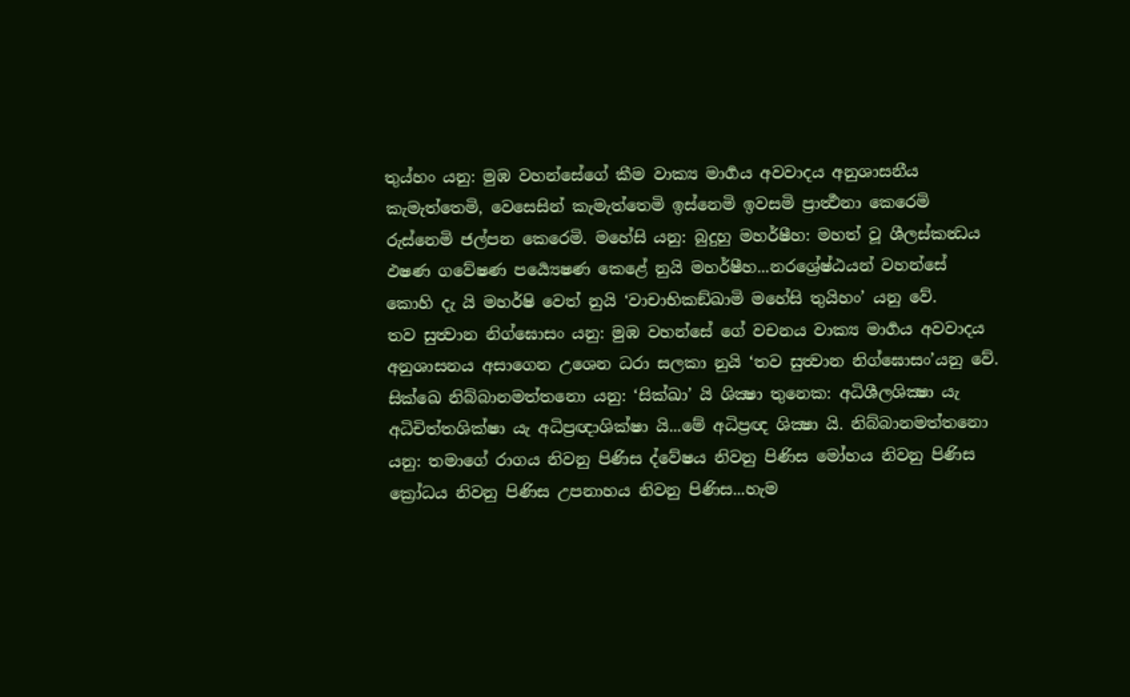තුය්හං යනු: මුඹ වහන්සේගේ කීම වාක්‍ය මාර්‍ගය අවවාදය අනුශාසනීය කැමැත්තෙමි, වෙසෙසින් කැමැත්තෙමි ඉස්නෙමි ඉවසමි ප්‍රාර්‍ත්‍ථනා කෙරෙමි රුස්නෙමි ජල්පන කෙරෙමි. මහේසි යනු: බුදුහු මහර්ෂීහ: මහත් වූ ශීලස්කන්‍ධය ඵෂණ ගවේෂණ පර්‍ය්‍යෙෂණ කෙළේ නුයි මහර්ෂීහ...නරශ්‍රේෂ්ඨයන් වහන්සේ කොහි දැ යි මහර්ෂි වෙත් නුයි ‘වාචාභිකඞ්ඛාමි මහේසි තුයිහං’ යනු වේ.
තව සුත්‍වාන නිග්ඝොසං යනු: මුඹ වහන්සේ ගේ වචනය වාක්‍ය මාර්‍ගය අවවාදය අනුශාසනය අසාගෙන උශෙන ධරා සලකා නුයි ‘තව සුත්‍වාන නිග්ඝොසං’යනු වේ.
සික්ඛෙ නිබ්බානමත්තනො යනු: ‘සික්ඛා’ යි ශික්‍ෂා තුනෙක: අධිශීලශික්‍ෂා යැ අධිචිත්තශික්ෂා යැ අධිප්‍රඥාශික්ෂා යි...මේ අධිප්‍රඥ ශික්‍ෂා යි. නිබ්බානමත්තනො යනු: තමාගේ රාගය නිවනු පිණිස ද්වේෂය නිවනු පිණිස මෝහය නිවනු පිණිස ක්‍රෝධය නිවනු පිණිස උපනාහය නිවනු පිණිස...හැම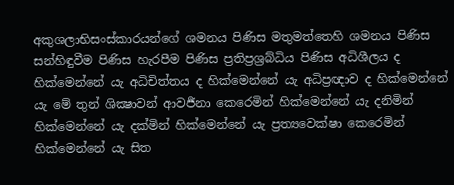අකුශලාභිසංස්කාරයන්ගේ ශමනය පිණිස මතුමත්තෙහි ශමනය පිණිස සන්හිඳුවීම පිණිස හැරපීම පිණිස ප්‍රතිප්‍රශ්‍රබ්ධිය පිණිස අධිශීලය ද හික්මෙන්නේ යැ අධිචිත්තය ද හික්මෙන්නේ යැ අධිප්‍රඥාව ද හික්මෙන්නේ යැ මේ තුන් ශික්‍ෂාවන් ආවර්‍ජනා කෙරෙමින් හික්මෙන්නේ යැ දනිමින් හික්මෙන්නේ යැ දක්මින් හික්මෙන්නේ යැ ප්‍රත්‍යවෙක්ෂා කෙරෙමින් හික්මෙන්නේ යැ සිත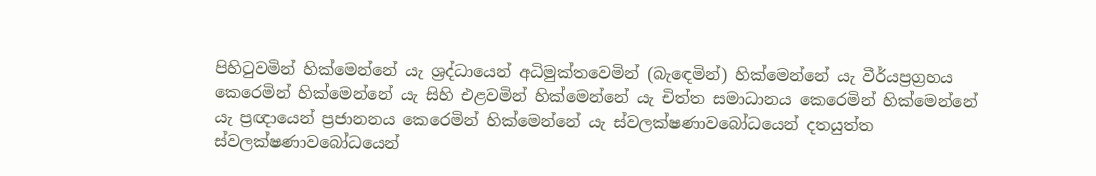පිහිටුවමින් හික්මෙන්නේ යැ ශ්‍රද්ධායෙන් අධිමුක්තවෙමින් (බැඳෙමින්) හික්මෙන්නේ යැ වීර්යප්‍රග්‍රහය කෙරෙමින් හික්මෙන්නේ යැ සිහි එළවමින් හික්මෙන්නේ යැ චිත්ත සමාධානය කෙරෙමින් හික්මෙන්නේ යැ ප්‍රඥායෙන් ප්‍රජානනය කෙරෙමින් හික්මෙන්නේ යැ ස්වලක්ෂණාවබෝධයෙන් දතයුත්ත ස්වලක්ෂණාවබෝධයෙන්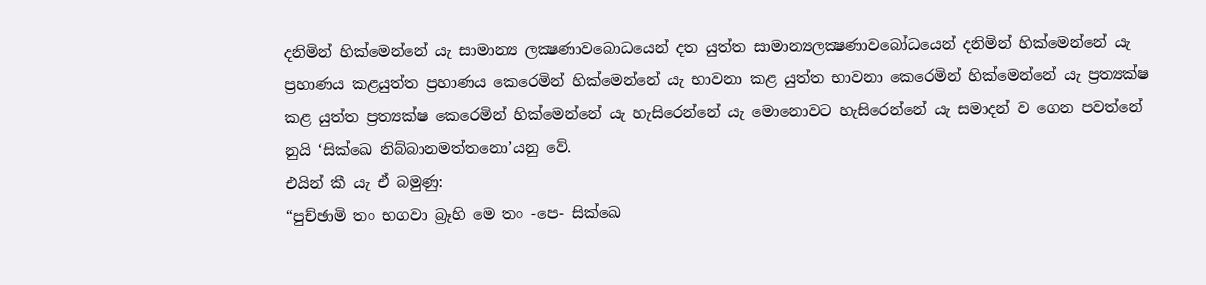දනිමින් හික්මෙන්නේ යැ සාමාන්‍ය ලක්‍ෂණාවබොධයෙන් දත යුත්ත සාමාන්‍යලක්‍ෂණාවබෝධයෙන් දනිමින් හික්මෙන්නේ යැ ප්‍රහාණය කළයුත්ත ප්‍රහාණය කෙරෙමින් හික්මෙන්නේ යැ භාවනා කළ යුත්ත භාවනා කෙරෙමින් හික්මෙන්නේ යැ ප්‍රත්‍යක්ෂ කළ යුත්ත ප්‍රත්‍යක්ෂ කෙරෙමින් හික්මෙන්නේ යැ හැසිරෙන්නේ යැ මොනොවට හැසිරෙන්නේ යැ සමාදන් ව ගෙන පවත්නේ නුයි ‘සික්ඛෙ නිබ්බානමත්තනො’යනු වේ.
එයින් කී යැ ඒ බමුණු:
“පුච්ඡාමි තං භගවා බ්‍රෑහි මෙ තං -පෙ- සික්ඛෙ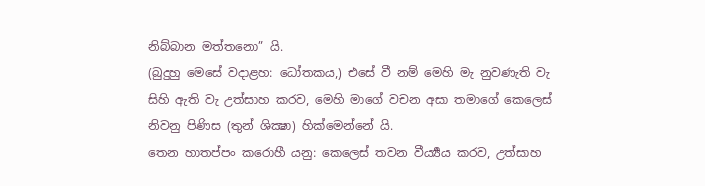නිබ්බාන මත්තනො” යි.
(බුදුහු මෙසේ වදාළහ: ධෝතකය,) එසේ වී නම් මෙහි මැ නුවණැති වැ සිහි ඇති වැ උත්සාහ කරව, මෙහි මාගේ වචන අසා තමාගේ කෙලෙස් නිවනු පිණිස (තුන් ශික්‍ෂා) හික්මෙන්නේ යි.
තෙන හාතප්පං කරොහී යනු: කෙලෙස් තවන වීර්‍ය්‍යය කරව, උත්සාහ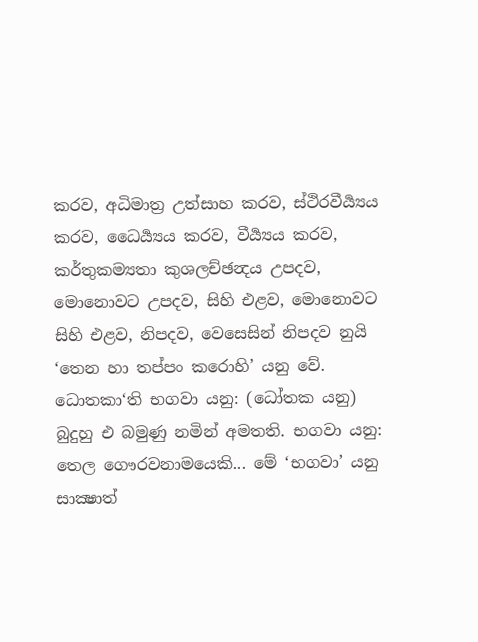කරව, අධිමාත්‍ර උත්සාහ කරව, ස්ථිරවීර්‍ය්‍යය කරව, ධෛර්‍ය්‍යය කරව, වීර්‍ය්‍යය කරව, කර්තුකම්‍යතා කුශලච්ඡන්‍දය උපදව, මොනොවට උපදව, සිහි එළව, මොනොවට සිහි එළව, නිපදව, වෙසෙසින් නිපදව නුයි ‘තෙන හා තප්පං කරොහි’ යනු වේ.
ධොතකා‘ති භගවා යනු: (ධෝතක යනු) බුදුහු එ බමුණු නමින් අමතති. භගවා යනු: තෙල ගෞරවනාමයෙකි... මේ ‘භගවා’ යනු සාක්‍ෂාත්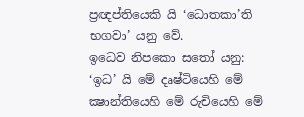ප්‍රඥප්තියෙකි යි ‘ධොතකා’ති භගවා’ යනු වේ.
ඉධෙව නිපකො සතෝ යනු: ‘ඉධ’ යි මේ දෘෂ්ටියෙහි මේ ක්‍ෂාන්තියෙහි මේ රුචියෙහි මේ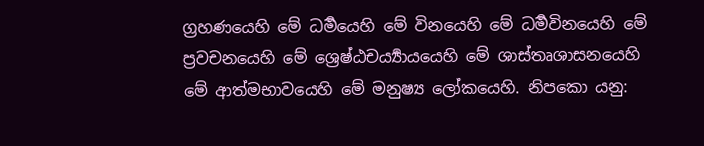ග්‍රහණයෙහි මේ ධර්‍මයෙහි මේ විනයෙහි මේ ධර්‍මවිනයෙහි මේ ප්‍රවචනයෙහි මේ ශ්‍රෙෂ්ඨචර්‍ය්‍යායයෙහි මේ ශාස්තෘශාසනයෙහි මේ ආත්මභාවයෙහි මේ මනුෂ්‍ය ලෝකයෙහි. නිපකො යනු: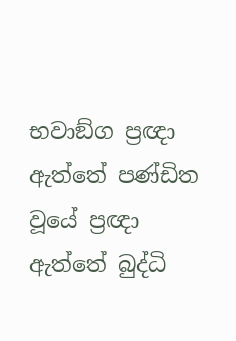භවාඞ්ග ප්‍රඥා ඇත්තේ පණ්ඩිත වූයේ ප්‍රඥා ඇත්තේ බුද්ධි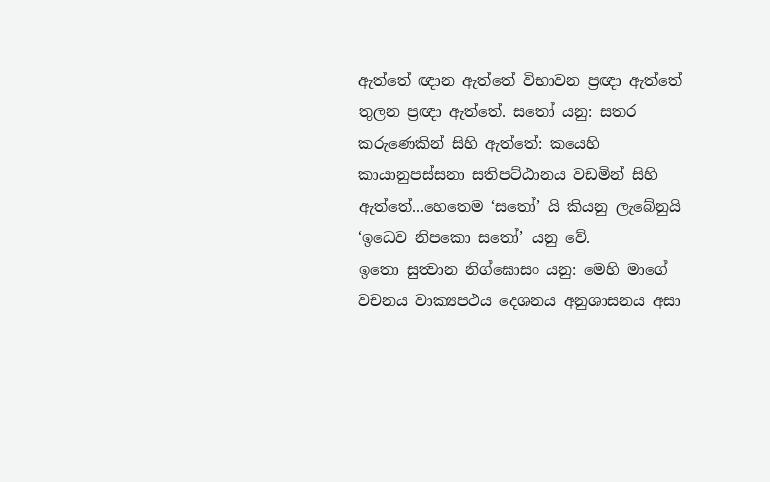ඇත්තේ ඥාන ඇත්තේ විභාවන ප්‍රඥා ඇත්තේ තුලන ප්‍රඥා ඇත්තේ. සතෝ යනු: සතර කරුණෙකින් සිහි ඇත්තේ: කයෙහි කායානුපස්සනා සතිපට්ඨානය වඩමින් සිහි ඇත්තේ...හෙතෙම ‘සතෝ’ යි කියනු ලැබේනුයි ‘ඉධෙව නිපකො සතෝ’ යනු වේ.
ඉතො සුත්‍වාන නිග්ඝොසං යනු: මෙහි මාගේ වචනය වාක්‍යපථය දෙශනය අනුශාසනය අසා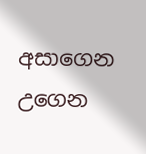අසාගෙන උගෙන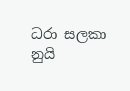ධරා සලකා නුයි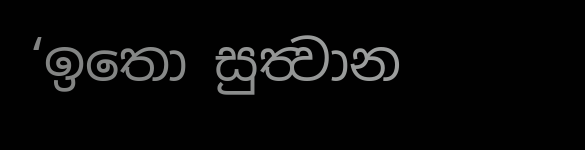‘ඉතො සුත්‍වාන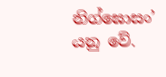නිග්ඝොසං’ යනු වේ.